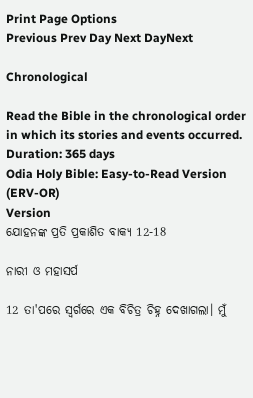Print Page Options
Previous Prev Day Next DayNext

Chronological

Read the Bible in the chronological order in which its stories and events occurred.
Duration: 365 days
Odia Holy Bible: Easy-to-Read Version (ERV-OR)
Version
ଯୋହନଙ୍କ ପ୍ରତି ପ୍ରକାଶିତ ବାକ୍ୟ 12-18

ନାରୀ ଓ ମହାସର୍ପ

12 ତା'ପରେ ସ୍ୱର୍ଗରେ ଏକ ବିଚିତ୍ର ଚିହ୍ନ ଦେଖାଗଲା। ମୁଁ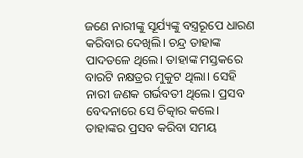ଜଣେ ନାରୀଙ୍କୁ ସୂର୍ଯ୍ୟଙ୍କୁ ବସ୍ତ୍ରରୂପେ ଧାରଣ କରିବାର ଦେଖିଲି। ଚନ୍ଦ୍ର ତାହାଙ୍କ ପାଦତଳେ ଥିଲେ। ତାହାଙ୍କ ମସ୍ତକରେ ବାରଟି ନକ୍ଷତ୍ରର ମୁକୁଟ ଥିଲା। ସେହି ନାରୀ ଜଣକ ଗର୍ଭବତୀ ଥିଲେ। ପ୍ରସବ ବେଦନାରେ ସେ ଚିତ୍କାର କଲେ। ତାହାଙ୍କର ପ୍ରସବ କରିବା ସମୟ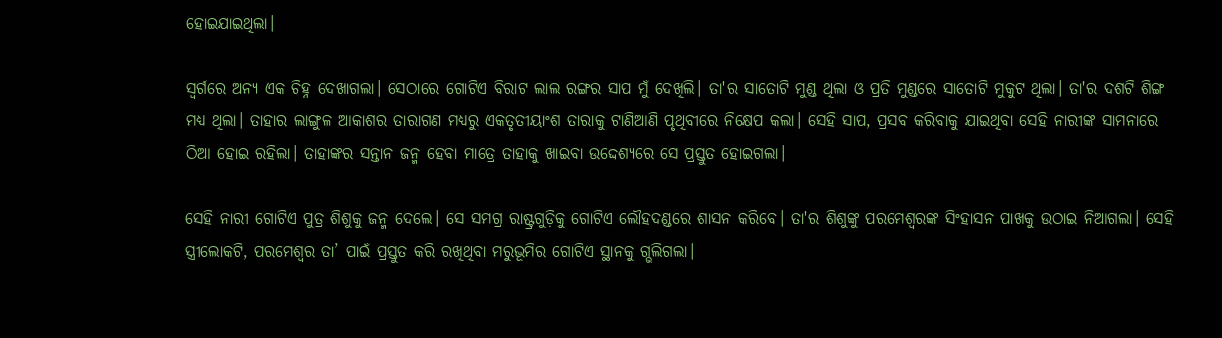ହୋଇଯାଇଥିଲା।

ସ୍ୱର୍ଗରେ ଅନ୍ୟ ଏକ ଚିହ୍ନ ଦେଖାଗଲା। ସେଠାରେ ଗୋଟିଏ ବିରାଟ ଲାଲ ରଙ୍ଗର ସାପ ମୁଁ ଦେଖିଲି। ତା'ର ସାତୋଟି ମୁଣ୍ଡ ଥିଲା ଓ ପ୍ରତି ମୁଣ୍ଡରେ ସାତୋଟି ମୁକୁଟ ଥିଲା। ତା'ର ଦଶଟି ଶିଙ୍ଗ ମଧ୍ୟ ଥିଲା। ତାହାର ଲାଙ୍ଗୁଳ ଆକାଶର ତାରାଗଣ ମଧ୍ୟରୁ ଏକତୃତୀୟାଂଶ ତାରାକୁ ଟାଣିଆଣି ପୃଥିବୀରେ ନିକ୍ଷେପ କଲା। ସେହି ସାପ, ପ୍ରସବ କରିବାକୁ ଯାଇଥିବା ସେହି ନାରୀଙ୍କ ସାମନାରେ ଠିଆ ହୋଇ ରହିଲା। ତାହାଙ୍କର ସନ୍ତାନ ଜନ୍ମ ହେବା ମାତ୍ରେ ତାହାକୁ ଖାଇବା ଉଦ୍ଦେଶ୍ୟରେ ସେ ପ୍ରସ୍ତୁତ ହୋଇଗଲା।

ସେହି ନାରୀ ଗୋଟିଏ ପୁତ୍ର ଶିଶୁକୁ ଜନ୍ମ ଦେଲେ। ସେ ସମଗ୍ର ରାଷ୍ଟ୍ରଗୁଡ଼ିକୁ ଗୋଟିଏ ଲୌହଦଣ୍ଡରେ ଶାସନ କରିବେ। ତା'ର ଶିଶୁଙ୍କୁ ପରମେଶ୍ୱରଙ୍କ ସିଂହାସନ ପାଖକୁ ଉଠାଇ ନିଆଗଲା। ସେହି ସ୍ତ୍ରୀଲୋକଟି, ପରମେଶ୍ୱର ତା’ ପାଇଁ ପ୍ରସ୍ତୁତ କରି ରଖିଥିବା ମରୁଭୂମିର ଗୋଟିଏ ସ୍ଥାନକୁ ଗ୍ଭଲିଗଲା।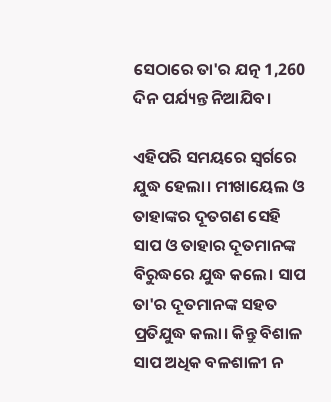ସେଠାରେ ତା'ର ଯତ୍ନ 1,260 ଦିନ ପର୍ଯ୍ୟନ୍ତ ନିଆଯିବ।

ଏହିପରି ସମୟରେ ସ୍ୱର୍ଗରେ ଯୁଦ୍ଧ ହେଲା। ମୀଖାୟେଲ ଓ ତାହାଙ୍କର ଦୂତଗଣ ସେହି ସାପ ଓ ତାହାର ଦୂତମାନଙ୍କ ବିରୁଦ୍ଧରେ ଯୁଦ୍ଧ କଲେ। ସାପ ତା'ର ଦୂତମାନଙ୍କ ସହତ ପ୍ରତିଯୁଦ୍ଧ କଲା। କିନ୍ତୁ ବିଶାଳ ସାପ ଅଧିକ ବଳଶାଳୀ ନ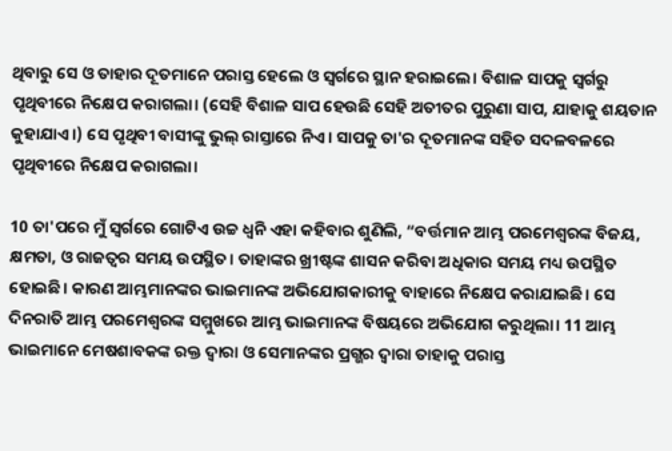ଥିବାରୁ ସେ ଓ ତାହାର ଦୂତମାନେ ପରାସ୍ତ ହେଲେ ଓ ସ୍ୱର୍ଗରେ ସ୍ଥାନ ହରାଇଲେ। ବିଶାଳ ସାପକୁ ସ୍ୱର୍ଗରୁ ପୃଥିବୀରେ ନିକ୍ଷେପ କରାଗଲା। (ସେହି ବିଶାଳ ସାପ ହେଉଛି ସେହି ଅତୀତର ପୁରୁଣା ସାପ, ଯାହାକୁ ଶୟତାନ କୁହାଯାଏ।) ସେ ପୃଥିବୀ ବାସୀଙ୍କୁ ଭୁଲ୍ ରାସ୍ତାରେ ନିଏ। ସାପକୁ ତା'ର ଦୂତମାନଙ୍କ ସହିତ ସଦଳବଳରେ ପୃଥିବୀରେ ନିକ୍ଷେପ କରାଗଲା।

10 ତା'ପରେ ମୁଁ ସ୍ୱର୍ଗରେ ଗୋଟିଏ ଉଚ୍ଚ ଧ୍ୱନି ଏହା କହିବାର ଶୁଣିଲି, “ବର୍ତ୍ତମାନ ଆମ୍ଭ ପରମେଶ୍ୱରଙ୍କ ବିଜୟ, କ୍ଷମତା, ଓ ରାଜତ୍ୱର ସମୟ ଉପସ୍ଥିତ। ତାହାଙ୍କର ଖ୍ରୀଷ୍ଟଙ୍କ ଶାସନ କରିବା ଅଧିକାର ସମୟ ମଧ୍ୟ ଉପସ୍ଥିତ ହୋଇଛି। କାରଣ ଆମ୍ଭମାନଙ୍କର ଭାଇମାନଙ୍କ ଅଭିଯୋଗକାରୀକୁ ବାହାରେ ନିକ୍ଷେପ କରାଯାଇଛି। ସେ ଦିନରାତି ଆମ୍ଭ ପରମେଶ୍ୱରଙ୍କ ସମ୍ମୁଖରେ ଆମ୍ଭ ଭାଇମାନଙ୍କ ବିଷୟରେ ଅଭିଯୋଗ କରୁଥିଲା। 11 ଆମ୍ଭ ଭାଇମାନେ ମେଷଶାବକଙ୍କ ରକ୍ତ ଦ୍ୱାରା ଓ ସେମାନଙ୍କର ପ୍ରଗ୍ଭର ଦ୍ୱାରା ତାହାକୁ ପରାସ୍ତ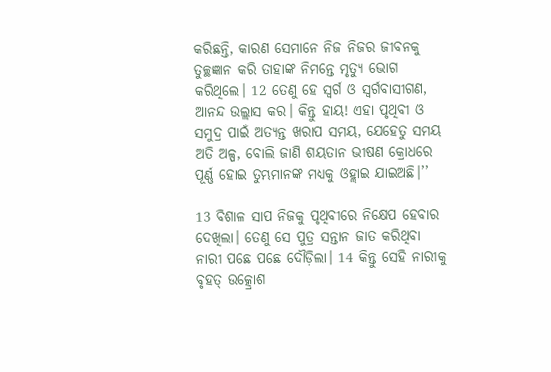କରିଛନ୍ତି, କାରଣ ସେମାନେ ନିଜ ନିଜର ଜୀବନକୁ ତୁଚ୍ଛଜ୍ଞାନ କରି ତାହାଙ୍କ ନିମନ୍ତେ ମୃତ୍ୟୁ ଭୋଗ କରିଥିଲେ। 12 ତେଣୁ ହେ ସ୍ୱର୍ଗ ଓ ସ୍ୱର୍ଗବାସୀଗଣ, ଆନନ୍ଦ ଉଲ୍ଲାସ କର। କିନ୍ତୁ ହାୟ! ଏହା ପୃଥିବୀ ଓ ସମୁଦ୍ର ପାଇଁ ଅତ୍ୟନ୍ତ ଖରାପ ସମୟ, ଯେହେତୁ ସମୟ ଅତି ଅଳ୍ପ, ବୋଲି ଜାଣି ଶୟତାନ ଭୀଷଣ କ୍ରୋଧରେ ପୂର୍ଣ୍ଣ ହୋଇ ତୁମ୍ଭମାନଙ୍କ ମଧ୍ୟକୁ ଓହ୍ଲାଇ ଯାଇଅଛି।’’

13 ବିଶାଳ ସାପ ନିଜକୁ ପୃଥିବୀରେ ନିକ୍ଷେପ ହେବାର ଦେଖିଲା। ତେଣୁ ସେ ପୁତ୍ର ସନ୍ତାନ ଜାତ କରିଥିବା ନାରୀ ପଛେ ପଛେ ଦୌଡ଼ିଲା। 14 କିନ୍ତୁ ସେହି ନାରୀକୁ ବୃହତ୍ ଉତ୍କ୍ରୋଶ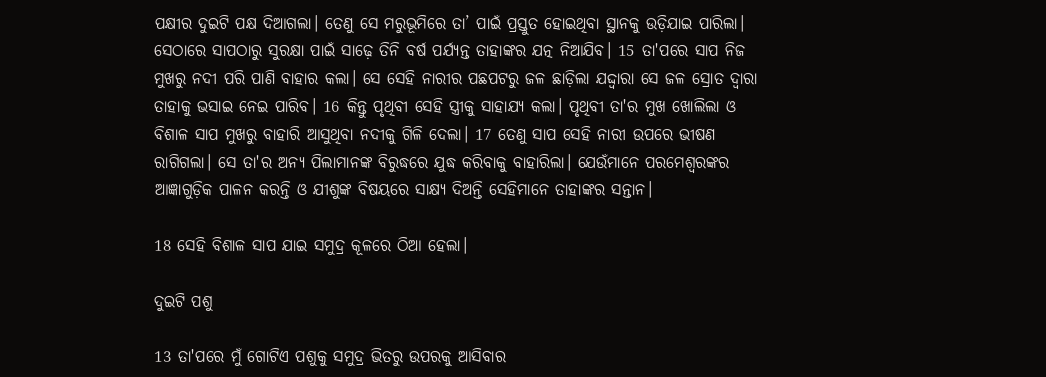ପକ୍ଷୀର ଦୁଇଟି ପକ୍ଷ ଦିଆଗଲା। ତେଣୁ ସେ ମରୁଭୂମିରେ ତା’ ପାଇଁ ପ୍ରସ୍ତୁତ ହୋଇଥିବା ସ୍ଥାନକୁ ଉଡ଼ିଯାଇ ପାରିଲା। ସେଠାରେ ସାପଠାରୁ ସୁରକ୍ଷା ପାଇଁ ସାଢ଼େ ତିନି ବର୍ଷ ପର୍ଯ୍ୟନ୍ତ ତାହାଙ୍କର ଯତ୍ନ ନିଆଯିବ। 15 ତା'ପରେ ସାପ ନିଜ ମୁଖରୁ ନଦୀ ପରି ପାଣି ବାହାର କଲା। ସେ ସେହି ନାରୀର ପଛପଟରୁ ଜଳ ଛାଡ଼ିଲା ଯଦ୍ଦ୍ୱାରା ସେ ଜଳ ସ୍ରୋତ ଦ୍ୱାରା ତାହାକୁ ଭସାଇ ନେଇ ପାରିବ। 16 କିନ୍ତୁ ପୃଥିବୀ ସେହି ସ୍ତ୍ରୀକୁ ସାହାଯ୍ୟ କଲା। ପୃଥିବୀ ତା'ର ମୁଖ ଖୋଲିଲା ଓ ବିଶାଳ ସାପ ମୁଖରୁ ବାହାରି ଆସୁଥିବା ନଦୀକୁ ଗିଳି ଦେଲା। 17 ତେଣୁ ସାପ ସେହି ନାରୀ ଉପରେ ଭୀଷଣ ରାଗିଗଲା। ସେ ତା'ର ଅନ୍ୟ ପିଲାମାନଙ୍କ ବିରୁଦ୍ଧରେ ଯୁଦ୍ଧ କରିବାକୁ ବାହାରିଲା। ଯେଉଁମାନେ ପରମେଶ୍ୱରଙ୍କର ଆଜ୍ଞାଗୁଡ଼ିକ ପାଳନ କରନ୍ତି ଓ ଯୀଶୁଙ୍କ ବିଷୟରେ ସାକ୍ଷ୍ୟ ଦିଅନ୍ତି ସେହିମାନେ ତାହାଙ୍କର ସନ୍ତାନ।

18 ସେହି ବିଶାଳ ସାପ ଯାଇ ସମୁଦ୍ର କୂଳରେ ଠିଆ ହେଲା।

ଦୁଇଟି ପଶୁ

13 ତା'ପରେ ମୁଁ ଗୋଟିଏ ପଶୁକୁ ସମୁଦ୍ର ଭିତରୁ ଉପରକୁ ଆସିବାର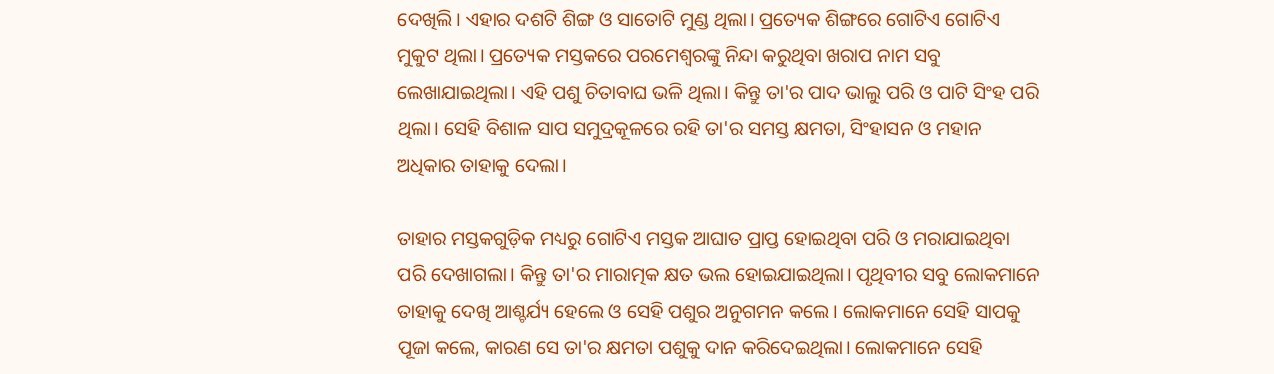ଦେଖିଲି। ଏହାର ଦଶଟି ଶିଙ୍ଗ ଓ ସାତୋଟି ମୁଣ୍ଡ ଥିଲା। ପ୍ରତ୍ୟେକ ଶିଙ୍ଗରେ ଗୋଟିଏ ଗୋଟିଏ ମୁକୁଟ ଥିଲା। ପ୍ରତ୍ୟେକ ମସ୍ତକରେ ପରମେଶ୍ୱରଙ୍କୁ ନିନ୍ଦା କରୁଥିବା ଖରାପ ନାମ ସବୁ ଲେଖାଯାଇଥିଲା। ଏହି ପଶୁ ଚିତାବାଘ ଭଳି ଥିଲା। କିନ୍ତୁ ତା'ର ପାଦ ଭାଲୁ ପରି ଓ ପାଟି ସିଂହ ପରି ଥିଲା। ସେହି ବିଶାଳ ସାପ ସମୁଦ୍ରକୂଳରେ ରହି ତା'ର ସମସ୍ତ କ୍ଷମତା, ସିଂହାସନ ଓ ମହାନ ଅଧିକାର ତାହାକୁ ଦେଲା।

ତାହାର ମସ୍ତକଗୁଡ଼ିକ ମଧ୍ୟରୁ ଗୋଟିଏ ମସ୍ତକ ଆଘାତ ପ୍ରାପ୍ତ ହୋଇଥିବା ପରି ଓ ମରାଯାଇଥିବା ପରି ଦେଖାଗଲା। କିନ୍ତୁ ତା'ର ମାରାତ୍ମକ କ୍ଷତ ଭଲ ହୋଇଯାଇଥିଲା। ପୃଥିବୀର ସବୁ ଲୋକମାନେ ତାହାକୁ ଦେଖି ଆଶ୍ଚର୍ଯ୍ୟ ହେଲେ ଓ ସେହି ପଶୁର ଅନୁଗମନ କଲେ। ଲୋକମାନେ ସେହି ସାପକୁ ପୂଜା କଲେ, କାରଣ ସେ ତା'ର କ୍ଷମତା ପଶୁକୁ ଦାନ କରିଦେଇଥିଲା। ଲୋକମାନେ ସେହି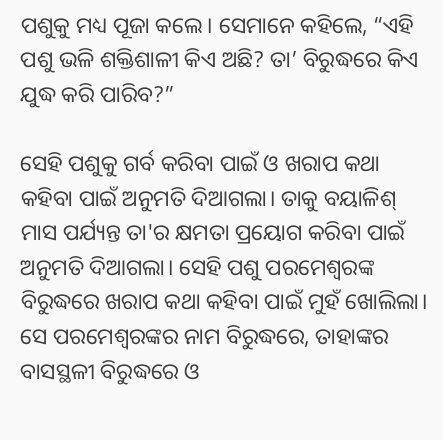ପଶୁକୁ ମଧ୍ୟ ପୂଜା କଲେ। ସେମାନେ କହିଲେ, “ଏହି ପଶୁ ଭଳି ଶକ୍ତିଶାଳୀ କିଏ ଅଛି? ତା’ ବିରୁଦ୍ଧରେ କିଏ ଯୁଦ୍ଧ କରି ପାରିବ?”

ସେହି ପଶୁକୁ ଗର୍ବ କରିବା ପାଇଁ ଓ ଖରାପ କଥା କହିବା ପାଇଁ ଅନୁମତି ଦିଆଗଲା। ତାକୁ ବୟାଳିଶ୍ ମାସ ପର୍ଯ୍ୟନ୍ତ ତା'ର କ୍ଷମତା ପ୍ରୟୋଗ କରିବା ପାଇଁ ଅନୁମତି ଦିଆଗଲା। ସେହି ପଶୁ ପରମେଶ୍ୱରଙ୍କ ବିରୁଦ୍ଧରେ ଖରାପ କଥା କହିବା ପାଇଁ ମୁହଁ ଖୋଲିଲା। ସେ ପରମେଶ୍ୱରଙ୍କର ନାମ ବିରୁଦ୍ଧରେ, ତାହାଙ୍କର ବାସସ୍ଥଳୀ ବିରୁଦ୍ଧରେ ଓ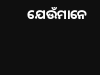ଯେଉଁମାନେ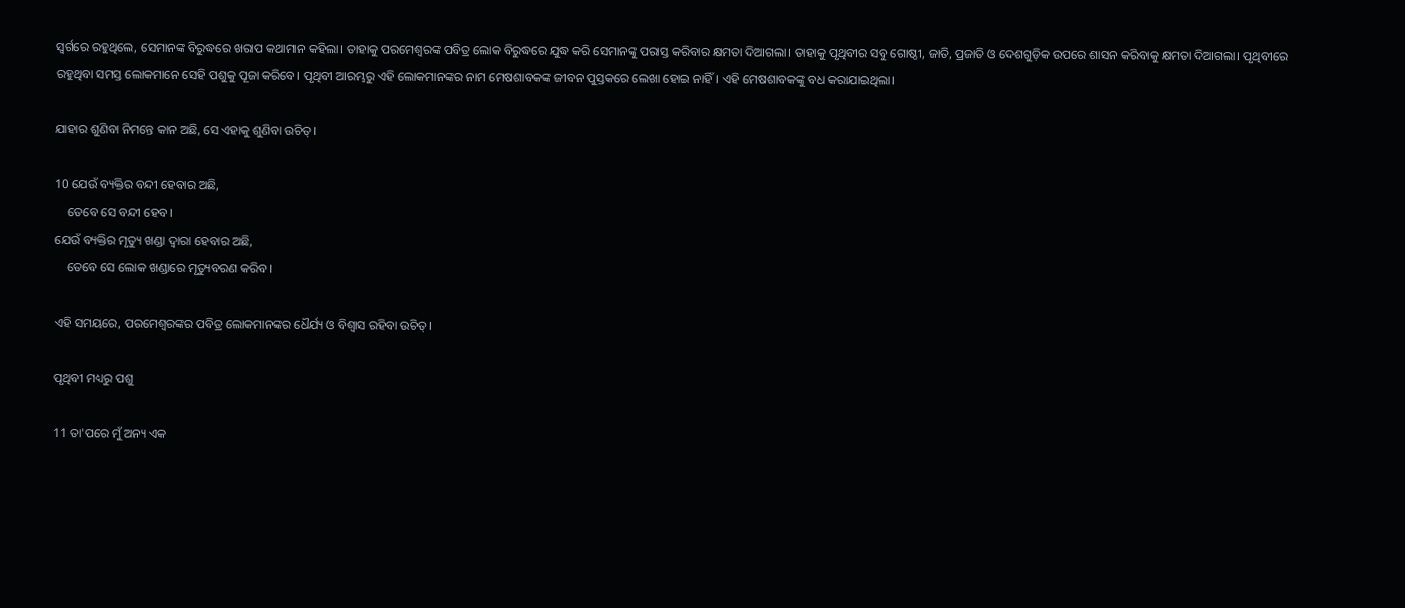ସ୍ୱର୍ଗରେ ରହୁଥିଲେ, ସେମାନଙ୍କ ବିରୁଦ୍ଧରେ ଖରାପ କଥାମାନ କହିଲା। ତାହାକୁ ପରମେଶ୍ୱରଙ୍କ ପବିତ୍ର ଲୋକ ବିରୁଦ୍ଧରେ ଯୁଦ୍ଧ କରି ସେମାନଙ୍କୁ ପରାସ୍ତ କରିବାର କ୍ଷମତା ଦିଆଗଲା। ତାହାକୁ ପୃଥିବୀର ସବୁ ଗୋଷ୍ଠୀ, ଜାତି, ପ୍ରଜାତି ଓ ଦେଶଗୁଡ଼ିକ ଉପରେ ଶାସନ କରିବାକୁ କ୍ଷମତା ଦିଆଗଲା। ପୃଥିବୀରେ ରହୁଥିବା ସମସ୍ତ ଲୋକମାନେ ସେହି ପଶୁକୁ ପୂଜା କରିବେ। ପୃଥିବୀ ଆରମ୍ଭରୁ ଏହି ଲୋକମାନଙ୍କର ନାମ ମେଷଶାବକଙ୍କ ଜୀବନ ପୁସ୍ତକରେ ଲେଖା ହୋଇ ନାହିଁ। ଏହି ମେଷଶାବକଙ୍କୁ ବଧ କରାଯାଇଥିଲା।

ଯାହାର ଶୁଣିବା ନିମନ୍ତେ କାନ ଅଛି, ସେ ଏହାକୁ ଶୁଣିବା ଉଚିତ୍।

10 ଯେଉଁ ବ୍ୟକ୍ତିର ବନ୍ଦୀ ହେବାର ଅଛି,
    ତେବେ ସେ ବନ୍ଦୀ ହେବ।
ଯେଉଁ ବ୍ୟକ୍ତିର ମୃତ୍ୟୁ ଖଣ୍ଡା ଦ୍ୱାରା ହେବାର ଅଛି,
    ତେବେ ସେ ଲୋକ ଖଣ୍ଡାରେ ମୃତ୍ୟୁବରଣ କରିବ।

ଏହି ସମୟରେ, ପରମେଶ୍ୱରଙ୍କର ପବିତ୍ର ଲୋକମାନଙ୍କର ଧୈର୍ଯ୍ୟ ଓ ବିଶ୍ୱାସ ରହିବା ଉଚିତ୍।

ପୃଥିବୀ ମଧ୍ୟରୁ ପଶୁ

11 ତା'ପରେ ମୁଁ ଅନ୍ୟ ଏକ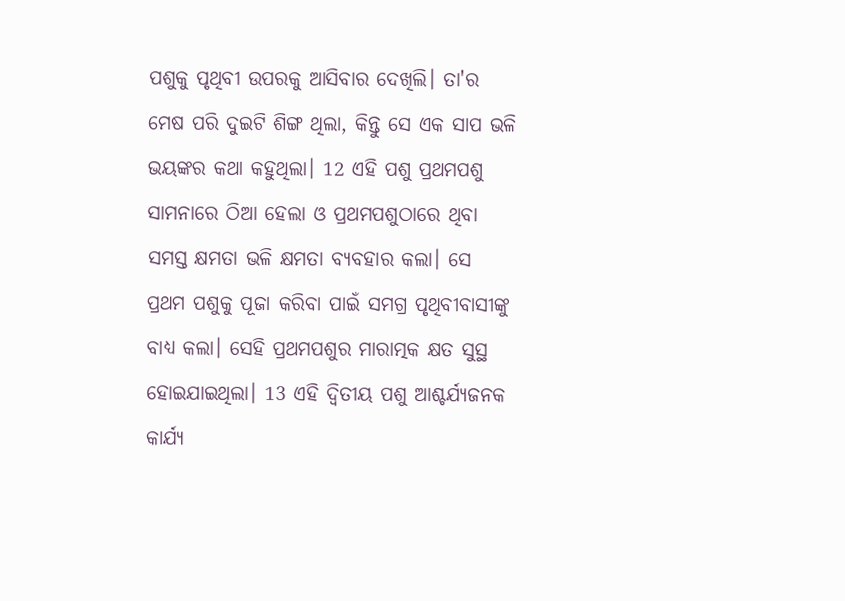ପଶୁକୁ ପୃଥିବୀ ଉପରକୁ ଆସିବାର ଦେଖିଲି। ତା'ର ମେଷ ପରି ଦୁଇଟି ଶିଙ୍ଗ ଥିଲା, କିନ୍ତୁ ସେ ଏକ ସାପ ଭଳି ଭୟଙ୍କର କଥା କହୁଥିଲା। 12 ଏହି ପଶୁ ପ୍ରଥମପଶୁ ସାମନାରେ ଠିଆ ହେଲା ଓ ପ୍ରଥମପଶୁଠାରେ ଥିବା ସମସ୍ତ କ୍ଷମତା ଭଳି କ୍ଷମତା ବ୍ୟବହାର କଲା। ସେ ପ୍ରଥମ ପଶୁକୁ ପୂଜା କରିବା ପାଇଁ ସମଗ୍ର ପୃଥିବୀବାସୀଙ୍କୁ ବାଧ୍ୟ କଲା। ସେହି ପ୍ରଥମପଶୁର ମାରାତ୍ମକ କ୍ଷତ ସୁସ୍ଥ ହୋଇଯାଇଥିଲା। 13 ଏହି ଦ୍ୱିତୀୟ ପଶୁ ଆଶ୍ଚର୍ଯ୍ୟଜନକ କାର୍ଯ୍ୟ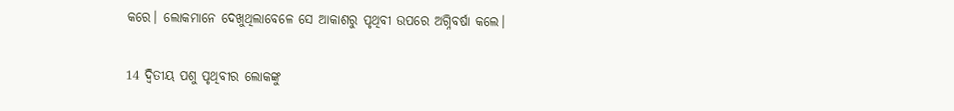କରେ। ଲୋକମାନେ ଦେଖୁଥିଲାବେଳେ ସେ ଆକାଶରୁ ପୃଥିବୀ ଉପରେ ଅଗ୍ନିବର୍ଷା କଲେ।

14 ଦ୍ୱିତୀୟ ପଶୁ ପୃଥିବୀର ଲୋକଙ୍କୁ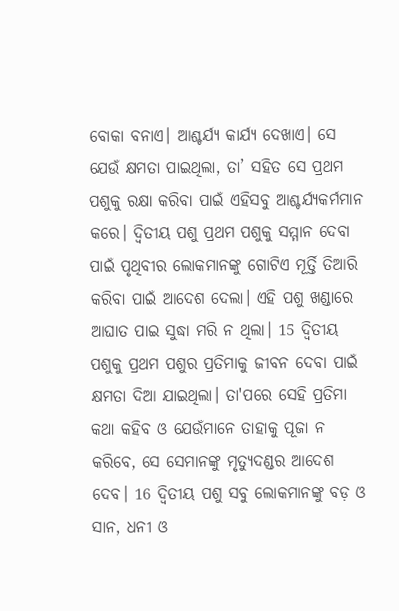ବୋକା ବନାଏ। ଆଶ୍ଚର୍ଯ୍ୟ କାର୍ଯ୍ୟ ଦେଖାଏ। ସେ ଯେଉଁ କ୍ଷମତା ପାଇଥିଲା, ତା’ ସହିତ ସେ ପ୍ରଥମ ପଶୁକୁ ରକ୍ଷା କରିବା ପାଇଁ ଏହିସବୁ ଆଶ୍ଚର୍ଯ୍ୟକର୍ମମାନ କରେ। ଦ୍ୱିତୀୟ ପଶୁ ପ୍ରଥମ ପଶୁକୁ ସମ୍ମାନ ଦେବା ପାଇଁ ପୃଥିବୀର ଲୋକମାନଙ୍କୁ ଗୋଟିଏ ମୂର୍ତ୍ତି ତିଆରି କରିବା ପାଇଁ ଆଦେଶ ଦେଲା। ଏହି ପଶୁ ଖଣ୍ଡାରେ ଆଘାତ ପାଇ ସୁଦ୍ଧା ମରି ନ ଥିଲା। 15 ଦ୍ୱିତୀୟ ପଶୁକୁ ପ୍ରଥମ ପଶୁର ପ୍ରତିମାକୁ ଜୀବନ ଦେବା ପାଇଁ କ୍ଷମତା ଦିଆ ଯାଇଥିଲା। ତା'ପରେ ସେହି ପ୍ରତିମା କଥା କହିବ ଓ ଯେଉଁମାନେ ତାହାକୁ ପୂଜା ନ କରିବେ, ସେ ସେମାନଙ୍କୁ ମୃତ୍ୟୁଦଣ୍ଡର ଆଦେଶ ଦେବ। 16 ଦ୍ୱିତୀୟ ପଶୁ ସବୁ ଲୋକମାନଙ୍କୁ ବଡ଼ ଓ ସାନ, ଧନୀ ଓ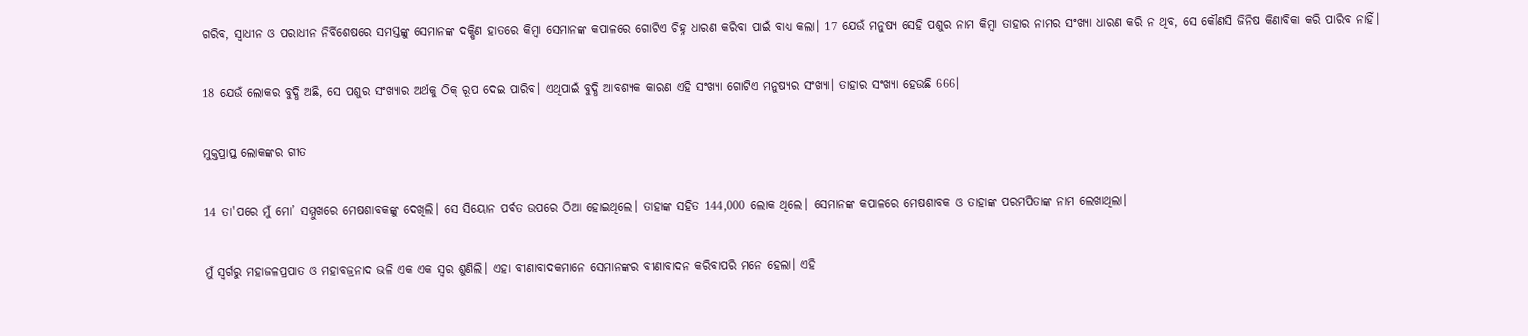ଗରିବ, ସ୍ୱାଧୀନ ଓ ପରାଧୀନ ନିର୍ବିଶେଷରେ ସମସ୍ତଙ୍କୁ ସେମାନଙ୍କ ଦକ୍ଷିଣ ହାତରେ କିମ୍ବା ସେମାନଙ୍କ କପାଳରେ ଗୋଟିଏ ଚିହ୍ନ ଧାରଣ କରିବା ପାଇଁ ବାଧ୍ୟ କଲା। 17 ଯେଉଁ ମନୁଷ୍ୟ ସେହି ପଶୁର ନାମ କିମ୍ବା ତାହାର ନାମର ସଂଖ୍ୟା ଧାରଣ କରି ନ ଥିବ, ସେ କୌଣସି ଜିନିଷ କିଣାବିକା କରି ପାରିବ ନାହିଁ।

18 ଯେଉଁ ଲୋକର ବୁଦ୍ଧି ଅଛି, ସେ ପଶୁର ସଂଖ୍ୟାର ଅର୍ଥକୁ ଠିକ୍ ରୂପ ଦେଇ ପାରିବ। ଏଥିପାଇଁ ବୁଦ୍ଧି ଆବଶ୍ୟକ କାରଣ ଏହି ସଂଖ୍ୟା ଗୋଟିଏ ମନୁଷ୍ୟର ସଂଖ୍ୟା। ତାହାର ସଂଖ୍ୟା ହେଉଛି 666।

ମୁକ୍ତପ୍ରାପ୍ତ ଲୋକଙ୍କର ଗୀତ

14 ତା'ପରେ ମୁଁ ମୋ’ ସମ୍ମୁଖରେ ମେଷଶାବକଙ୍କୁ ଦେଖିଲି। ସେ ସିୟୋନ ପର୍ବତ ଉପରେ ଠିଆ ହୋଇଥିଲେ। ତାହାଙ୍କ ସହିତ 144,000 ଲୋକ ଥିଲେ। ସେମାନଙ୍କ କପାଳରେ ମେଷଶାବକ ଓ ତାହାଙ୍କ ପରମପିତାଙ୍କ ନାମ ଲେଖାଥିଲା।

ମୁଁ ସ୍ୱର୍ଗରୁ ମହାଜଳପ୍ରପାତ ଓ ମହାବଜ୍ରନାଦ ଭଳି ଏକ ଏକ ସ୍ୱର ଶୁଣିଲି। ଏହା ବୀଣାବାଦକମାନେ ସେମାନଙ୍କର ବୀଣାବାଦନ କରିବାପରି ମନେ ହେଲା। ଏହି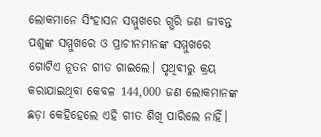ଲୋକମାନେ ସିଂହାସନ ସମ୍ମୁଖରେ ଗ୍ଭରି ଜଣ ଜୀବନ୍ତ ପଶୁଙ୍କ ସମ୍ମୁଖରେ ଓ ପ୍ରାଚୀନମାନଙ୍କ ସମ୍ମୁଖରେ ଗୋଟିଏ ନୂତନ ଗୀତ ଗାଇଲେ। ପୃଥିବୀରୁ କ୍ରୟ କରାଯାଇଥିବା କେବଳ 144,000 ଜଣ ଲୋକମାନଙ୍କ ଛଡ଼ା କେହିହେଲେ ଏହି ଗୀତ ଶିଖି ପାରିଲେ ନାହିଁ।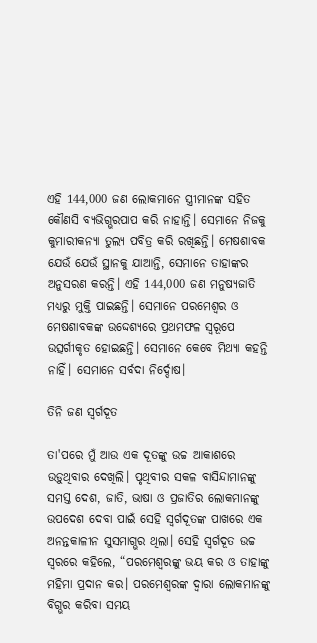ଏହି 144,000 ଜଣ ଲୋକମାନେ ସ୍ତ୍ରୀମାନଙ୍କ ସହିତ କୌଣସି ବ୍ୟଭିଗ୍ଭରପାପ କରି ନାହାନ୍ତି। ସେମାନେ ନିଜକୁ କୁମାରୀକନ୍ୟା ତୁଲ୍ୟ ପବିତ୍ର କରି ରଖିଛନ୍ତି। ମେଷଶାବକ ଯେଉଁ ଯେଉଁ ସ୍ଥାନକୁ ଯାଆନ୍ତି, ସେମାନେ ତାହାଙ୍କର ଅନୁସରଣ କରନ୍ତି। ଏହି 144,000 ଜଣ ମନୁଷ୍ୟଜାତି ମଧ୍ୟରୁ ମୁକ୍ତି ପାଇଛନ୍ତି। ସେମାନେ ପରମେଶ୍ୱର ଓ ମେଷଶାବକଙ୍କ ଉଦ୍ଦେଶ୍ୟରେ ପ୍ରଥମଫଳ ସ୍ୱରୂପେ ଉତ୍ସର୍ଗୀକୃତ ହୋଇଛନ୍ତି। ସେମାନେ କେବେ ମିଥ୍ୟା କହନ୍ତି ନାହିଁ। ସେମାନେ ସର୍ବଦା ନିର୍ଦ୍ଦୋଷ।

ତିନି ଜଣ ସ୍ୱର୍ଗଦୂତ

ତା'ପରେ ମୁଁ ଆଉ ଏକ ଦୂତଙ୍କୁ ଉଚ୍ଚ ଆକାଶରେ ଉଡ଼ୁଥିବାର ଦେଖିଲି। ପୃଥିବୀର ସକଳ ବାସିନ୍ଦାମାନଙ୍କୁ ସମସ୍ତ ଦେଶ, ଜାତି, ଭାଷା ଓ ପ୍ରଜାତିର ଲୋକମାନଙ୍କୁ ଉପଦେଶ ଦେବା ପାଇଁ ସେହି ସ୍ୱର୍ଗଦୂତଙ୍କ ପାଖରେ ଏକ ଅନନ୍ତକାଳୀନ ସୁସମାଗ୍ଭର ଥିଲା। ସେହି ସ୍ୱର୍ଗଦୂତ ଉଚ୍ଚ ସ୍ୱରରେ କହିଲେ, “ପରମେଶ୍ୱରଙ୍କୁ ଭୟ କର ଓ ତାହାଙ୍କୁ ମହିମା ପ୍ରଦାନ କର। ପରମେଶ୍ୱରଙ୍କ ଦ୍ୱାରା ଲୋକମାନଙ୍କୁ ବିଗ୍ଭର କରିବା ସମୟ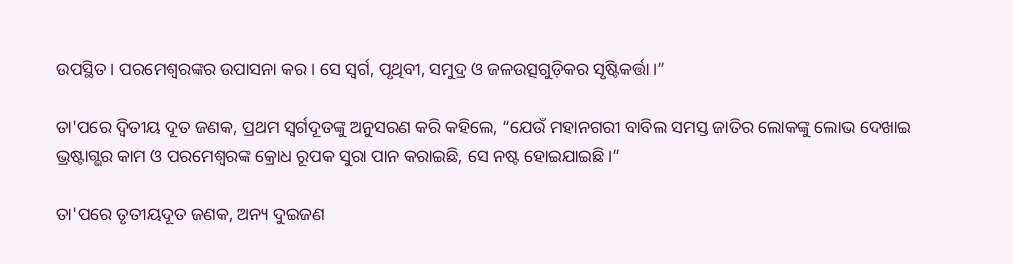ଉପସ୍ଥିତ। ପରମେଶ୍ୱରଙ୍କର ଉପାସନା କର। ସେ ସ୍ୱର୍ଗ, ପୃଥିବୀ, ସମୁଦ୍ର ଓ ଜଳଉତ୍ସଗୁଡ଼ିକର ସୃଷ୍ଟିକର୍ତ୍ତା।”

ତା'ପରେ ଦ୍ୱିତୀୟ ଦୂତ ଜଣକ, ପ୍ରଥମ ସ୍ୱର୍ଗଦୂତଙ୍କୁ ଅନୁସରଣ କରି କହିଲେ, “ଯେଉଁ ମହାନଗରୀ ବାବିଲ ସମସ୍ତ ଜାତିର ଲୋକଙ୍କୁ ଲୋଭ ଦେଖାଇ ଭ୍ରଷ୍ଟାଗ୍ଭର କାମ ଓ ପରମେଶ୍ୱରଙ୍କ କ୍ରୋଧ ରୂପକ ସୁରା ପାନ କରାଇଛି, ସେ ନଷ୍ଟ ହୋଇଯାଇଛି।”

ତା'ପରେ ତୃତୀୟଦୂତ ଜଣକ, ଅନ୍ୟ ଦୁଇଜଣ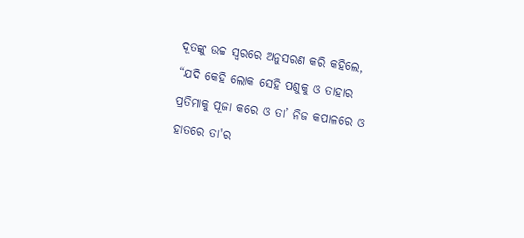ଦୂତଙ୍କୁ ଉଚ୍ଚ ସ୍ୱରରେ ଅନୁସରଣ କରି କହିଲେ, “ଯଦି କେହି ଲୋକ ସେହି ପଶୁକୁ ଓ ତାହାର ପ୍ରତିମାକୁ ପୂଜା କରେ ଓ ତା’ ନିଜ କପାଳରେ ଓ ହାତରେ ତା'ର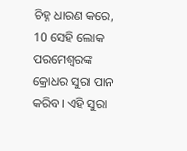ଚିହ୍ନ ଧାରଣ କରେ, 10 ସେହି ଲୋକ ପରମେଶ୍ୱରଙ୍କ କ୍ରୋଧର ସୁରା ପାନ କରିବ। ଏହି ସୁରା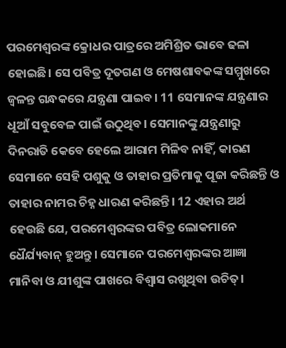ପରମେଶ୍ୱରଙ୍କ କ୍ରୋଧର ପାତ୍ରରେ ଅମିଶ୍ରିତ ଭାବେ ଢଳା ହୋଇଛି। ସେ ପବିତ୍ର ଦୂତଗଣ ଓ ମେଷଶାବକଙ୍କ ସମ୍ମୁଖରେ ଜ୍ୱଳନ୍ତ ଗନ୍ଧକରେ ଯନ୍ତ୍ରଣା ପାଇବ। 11 ସେମାନଙ୍କ ଯନ୍ତ୍ରଣାର ଧୂଆଁ ସବୁବେଳ ପାଇଁ ଉଠୁଥିବ। ସେମାନଙ୍କୁ ଯନ୍ତ୍ରଣାରୁ ଦିନରାତି କେବେ ହେଲେ ଆରାମ ମିଳିବ ନାହିଁ, କାରଣ ସେମାନେ ସେହି ପଶୁକୁ ଓ ତାହାର ପ୍ରତିମାକୁ ପୂଜା କରିଛନ୍ତି ଓ ତାହାର ନାମର ଚିହ୍ନ ଧାରଣ କରିଛନ୍ତି। 12 ଏହାର ଅର୍ଥ ହେଉଛି ଯେ, ପରମେଶ୍ୱରଙ୍କର ପବିତ୍ର ଲୋକମାନେ ଧୈର୍ଯ୍ୟବାନ୍ ହୁଅନ୍ତୁ। ସେମାନେ ପରମେଶ୍ୱରଙ୍କର ଆଜ୍ଞା ମାନିବା ଓ ଯୀଶୁଙ୍କ ପାଖରେ ବିଶ୍ୱାସ ରଖୁଥିବା ଉଚିତ୍।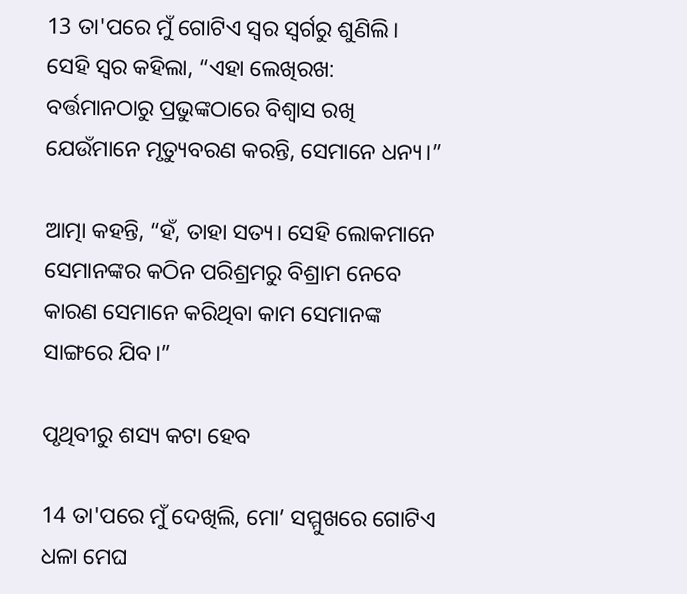13 ତା'ପରେ ମୁଁ ଗୋଟିଏ ସ୍ୱର ସ୍ୱର୍ଗରୁ ଶୁଣିଲି। ସେହି ସ୍ୱର କହିଲା, “ଏହା ଲେଖିରଖ: ବର୍ତ୍ତମାନଠାରୁ ପ୍ରଭୁଙ୍କଠାରେ ବିଶ୍ୱାସ ରଖି ଯେଉଁମାନେ ମୃତ୍ୟୁବରଣ କରନ୍ତି, ସେମାନେ ଧନ୍ୟ।”

ଆତ୍ମା କହନ୍ତି, “ହଁ, ତାହା ସତ୍ୟ। ସେହି ଲୋକମାନେ ସେମାନଙ୍କର କଠିନ ପରିଶ୍ରମରୁ ବିଶ୍ରାମ ନେବେ କାରଣ ସେମାନେ କରିଥିବା କାମ ସେମାନଙ୍କ ସାଙ୍ଗରେ ଯିବ।”

ପୃଥିବୀରୁ ଶସ୍ୟ କଟା ହେବ

14 ତା'ପରେ ମୁଁ ଦେଖିଲି, ମୋ’ ସମ୍ମୁଖରେ ଗୋଟିଏ ଧଳା ମେଘ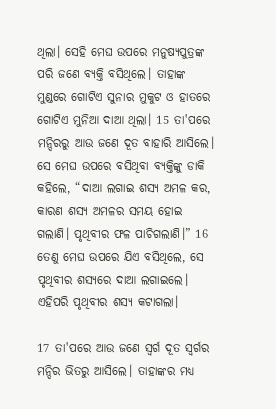ଥିଲା। ସେହି ମେଘ ଉପରେ ମନୁଷ୍ୟପୁତ୍ରଙ୍କ ପରି ଜଣେ ବ୍ୟକ୍ତି ବସିଥିଲେ। ତାହାଙ୍କ ମୁଣ୍ଡରେ ଗୋଟିଏ ସୁନାର ମୁକୁଟ ଓ ହାତରେ ଗୋଟିଏ ମୁନିଆ ଦାଆ ଥିଲା। 15 ତା'ପରେ ମନ୍ଦିରରୁ ଆଉ ଜଣେ ଦୂତ ବାହାରି ଆସିଲେ। ସେ ମେଘ ଉପରେ ବସିଥିବା ବ୍ୟକ୍ତିଙ୍କୁ ଡାକି କହିଲେ, “ଦାଆ ଲଗାଇ ଶସ୍ୟ ଅମଳ କର, କାରଣ ଶସ୍ୟ ଅମଳର ସମୟ ହୋଇ ଗଲାଣି। ପୃଥିବୀର ଫଳ ପାଚିଗଲାଣି।” 16 ତେଣୁ ମେଘ ଉପରେ ଯିଏ ବସିଥିଲେ, ସେ ପୃଥିବୀର ଶସ୍ୟରେ ଦାଆ ଲଗାଇଲେ। ଏହିପରି ପୃଥିବୀର ଶସ୍ୟ କଟାଗଲା।

17 ତା'ପରେ ଆଉ ଜଣେ ସ୍ୱର୍ଗ ଦୂତ ସ୍ୱର୍ଗର ମନ୍ଦିର ଭିତରୁ ଆସିଲେ। ତାହାଙ୍କର ମଧ୍ୟ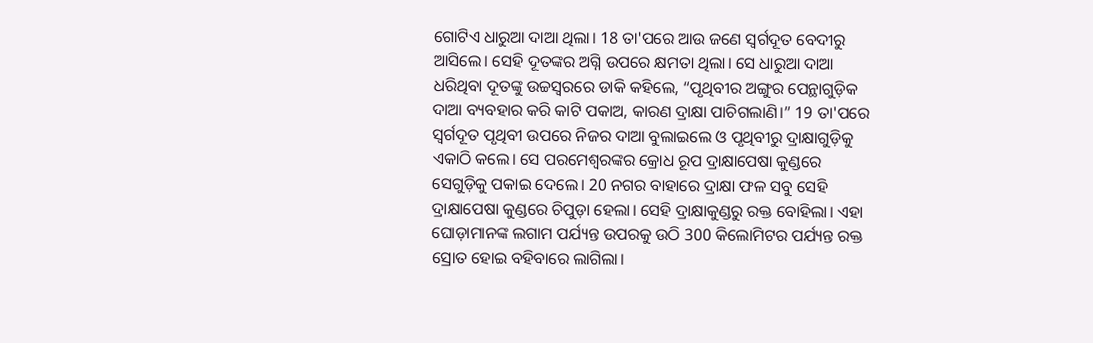ଗୋଟିଏ ଧାରୁଆ ଦାଆ ଥିଲା। 18 ତା'ପରେ ଆଉ ଜଣେ ସ୍ୱର୍ଗଦୂତ ବେଦୀରୁ ଆସିଲେ। ସେହି ଦୂତଙ୍କର ଅଗ୍ନି ଉପରେ କ୍ଷମତା ଥିଲା। ସେ ଧାରୁଆ ଦାଆ ଧରିଥିବା ଦୂତଙ୍କୁ ଉଚ୍ଚସ୍ୱରରେ ଡାକି କହିଲେ, “ପୃଥିବୀର ଅଙ୍ଗୁର ପେନ୍ଥାଗୁଡ଼ିକ ଦାଆ ବ୍ୟବହାର କରି କାଟି ପକାଅ, କାରଣ ଦ୍ରାକ୍ଷା ପାଚିଗଲାଣି।” 19 ତା'ପରେ ସ୍ୱର୍ଗଦୂତ ପୃଥିବୀ ଉପରେ ନିଜର ଦାଆ ବୁଲାଇଲେ ଓ ପୃଥିବୀରୁ ଦ୍ରାକ୍ଷାଗୁଡ଼ିକୁ ଏକାଠି କଲେ। ସେ ପରମେଶ୍ୱରଙ୍କର କ୍ରୋଧ ରୂପ ଦ୍ରାକ୍ଷାପେଷା କୁଣ୍ଡରେ ସେଗୁଡ଼ିକୁ ପକାଇ ଦେଲେ। 20 ନଗର ବାହାରେ ଦ୍ରାକ୍ଷା ଫଳ ସବୁ ସେହି ଦ୍ରାକ୍ଷାପେଷା କୁଣ୍ଡରେ ଚିପୁଡ଼ା ହେଲା। ସେହି ଦ୍ରାକ୍ଷାକୁଣ୍ଡରୁ ରକ୍ତ ବୋହିଲା। ଏହା ଘୋଡ଼ାମାନଙ୍କ ଲଗାମ ପର୍ଯ୍ୟନ୍ତ ଉପରକୁ ଉଠି 300 କିଲୋମିଟର ପର୍ଯ୍ୟନ୍ତ ରକ୍ତ ସ୍ରୋତ ହୋଇ ବହିବାରେ ଲାଗିଲା।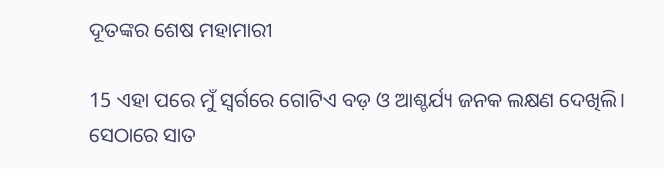ଦୂତଙ୍କର ଶେଷ ମହାମାରୀ

15 ଏହା ପରେ ମୁଁ ସ୍ୱର୍ଗରେ ଗୋଟିଏ ବଡ଼ ଓ ଆଶ୍ଚର୍ଯ୍ୟ ଜନକ ଲକ୍ଷଣ ଦେଖିଲି। ସେଠାରେ ସାତ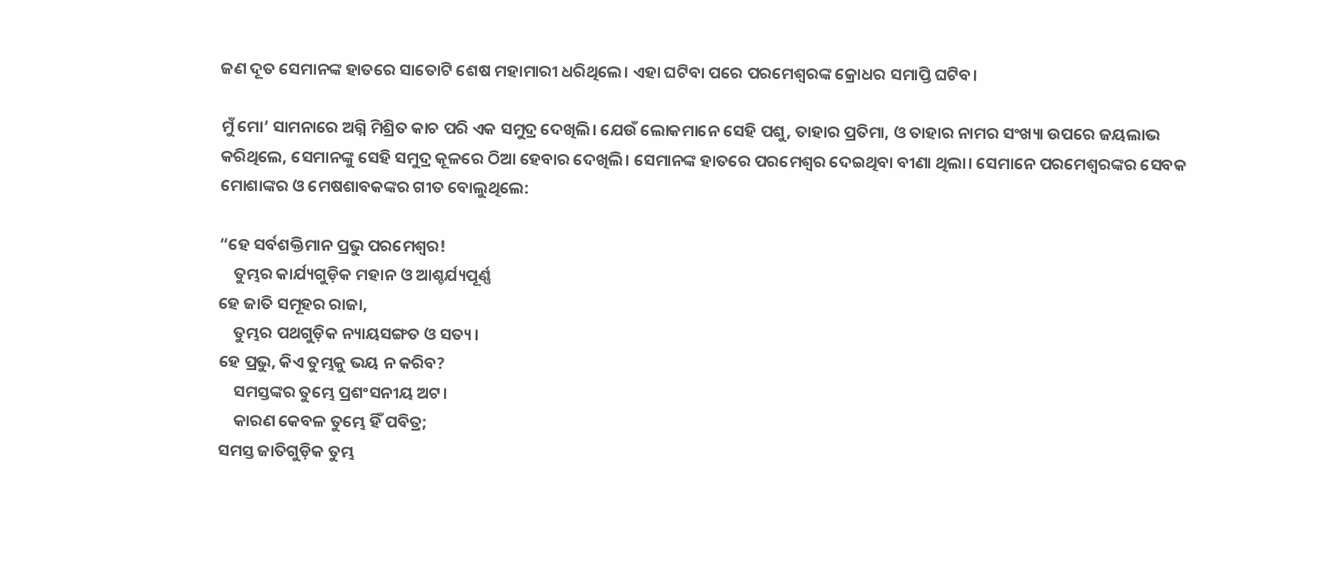ଜଣ ଦୂତ ସେମାନଙ୍କ ହାତରେ ସାତୋଟି ଶେଷ ମହାମାରୀ ଧରିଥିଲେ। ଏହା ଘଟିବା ପରେ ପରମେଶ୍ୱରଙ୍କ କ୍ରୋଧର ସମାପ୍ତି ଘଟିବ।

ମୁଁ ମୋ’ ସାମନାରେ ଅଗ୍ନି ମିଶ୍ରିତ କାଚ ପରି ଏକ ସମୁଦ୍ର ଦେଖିଲି। ଯେଉଁ ଲୋକମାନେ ସେହି ପଶୁ, ତାହାର ପ୍ରତିମା, ଓ ତାହାର ନାମର ସଂଖ୍ୟା ଉପରେ ଜୟଲାଭ କରିଥିଲେ, ସେମାନଙ୍କୁ ସେହି ସମୁଦ୍ର କୂଳରେ ଠିଆ ହେବାର ଦେଖିଲି। ସେମାନଙ୍କ ହାତରେ ପରମେଶ୍ୱର ଦେଇଥିବା ବୀଣା ଥିଲା। ସେମାନେ ପରମେଶ୍ୱରଙ୍କର ସେବକ ମୋଶାଙ୍କର ଓ ମେଷଶାବକଙ୍କର ଗୀତ ବୋଲୁଥିଲେ:

“ହେ ସର୍ବଶକ୍ତିମାନ ପ୍ରଭୁ ପରମେଶ୍ୱର!
    ତୁମ୍ଭର କାର୍ଯ୍ୟଗୁଡ଼ିକ ମହାନ ଓ ଆଶ୍ଚର୍ଯ୍ୟପୂର୍ଣ୍ଣ
ହେ ଜାତି ସମୂହର ରାଜା,
    ତୁମ୍ଭର ପଥଗୁଡ଼ିକ ନ୍ୟାୟସଙ୍ଗତ ଓ ସତ୍ୟ।
ହେ ପ୍ରଭୁ, କିଏ ତୁମ୍ଭକୁ ଭୟ ନ କରିବ?
    ସମସ୍ତଙ୍କର ତୁମ୍ଭେ ପ୍ରଶଂସନୀୟ ଅଟ।
    କାରଣ କେବଳ ତୁମ୍ଭେ ହିଁ ପବିତ୍ର;
ସମସ୍ତ ଜାତିଗୁଡ଼ିକ ତୁମ୍ଭ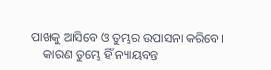ପାଖକୁ ଆସିବେ ଓ ତୁମ୍ଭର ଉପାସନା କରିବେ।
    କାରଣ ତୁମ୍ଭେ ହିଁ ନ୍ୟାୟବନ୍ତ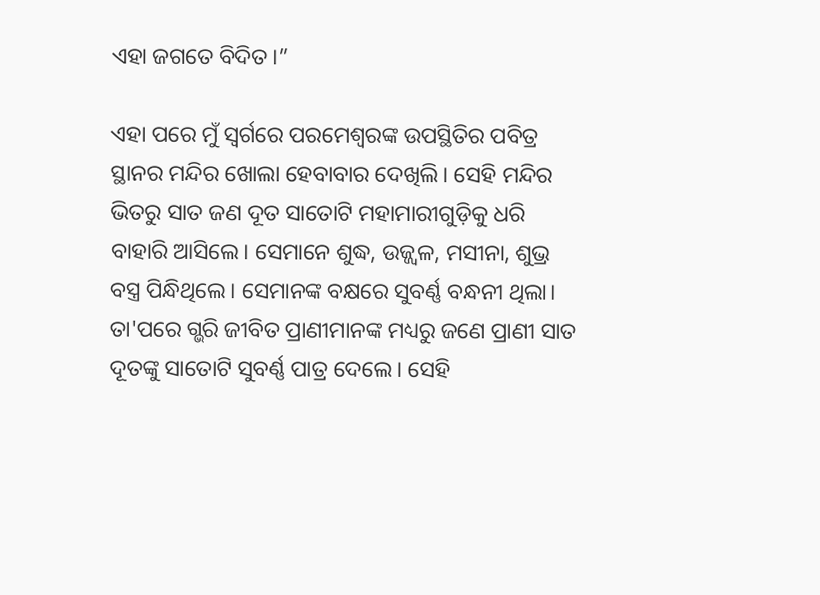ଏହା ଜଗତେ ବିଦିତ।”

ଏହା ପରେ ମୁଁ ସ୍ୱର୍ଗରେ ପରମେଶ୍ୱରଙ୍କ ଉପସ୍ଥିତିର ପବିତ୍ର ସ୍ଥାନର ମନ୍ଦିର ଖୋଲା ହେବାବାର ଦେଖିଲି। ସେହି ମନ୍ଦିର ଭିତରୁ ସାତ ଜଣ ଦୂତ ସାତୋଟି ମହାମାରୀଗୁଡ଼ିକୁ ଧରି ବାହାରି ଆସିଲେ। ସେମାନେ ଶୁଦ୍ଧ, ଉଜ୍ଜ୍ୱଳ, ମସୀନା, ଶୁଭ୍ର ବସ୍ତ୍ର ପିନ୍ଧିଥିଲେ। ସେମାନଙ୍କ ବକ୍ଷରେ ସୁବର୍ଣ୍ଣ ବନ୍ଧନୀ ଥିଲା। ତା'ପରେ ଗ୍ଭରି ଜୀବିତ ପ୍ରାଣୀମାନଙ୍କ ମଧ୍ୟରୁ ଜଣେ ପ୍ରାଣୀ ସାତ ଦୂତଙ୍କୁ ସାତୋଟି ସୁବର୍ଣ୍ଣ ପାତ୍ର ଦେଲେ। ସେହି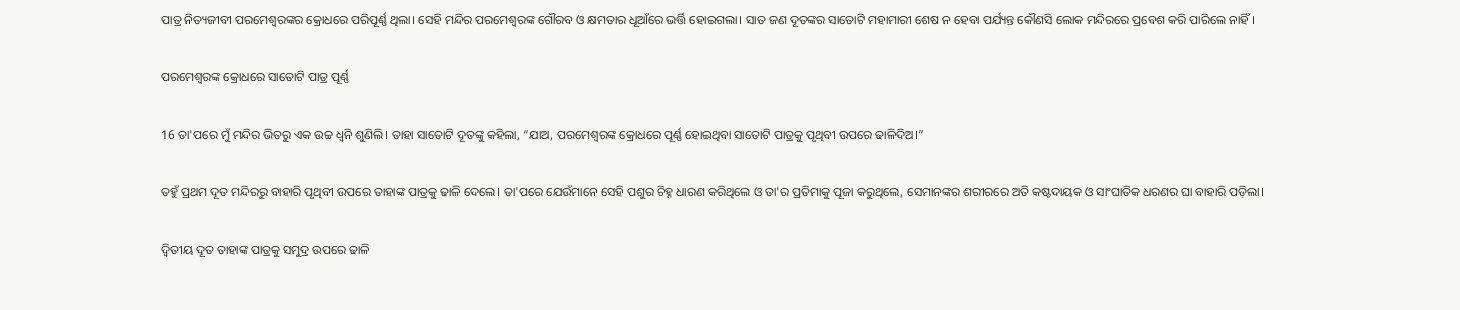ପାତ୍ର ନିତ୍ୟଜୀବୀ ପରମେଶ୍ୱରଙ୍କର କ୍ରୋଧରେ ପରିପୂର୍ଣ୍ଣ ଥିଲା। ସେହି ମନ୍ଦିର ପରମେଶ୍ୱରଙ୍କ ଗୌରବ ଓ କ୍ଷମତାର ଧୂଆଁରେ ଭର୍ତ୍ତି ହୋଇଗଲା। ସାତ ଜଣ ଦୂତଙ୍କର ସାତୋଟି ମହାମାରୀ ଶେଷ ନ ହେବା ପର୍ଯ୍ୟନ୍ତ କୌଣସି ଲୋକ ମନ୍ଦିରରେ ପ୍ରବେଶ କରି ପାରିଲେ ନାହିଁ।

ପରମେଶ୍ୱରଙ୍କ କ୍ରୋଧରେ ସାତୋଟି ପାତ୍ର ପୂର୍ଣ୍ଣ

16 ତା'ପରେ ମୁଁ ମନ୍ଦିର ଭିତରୁ ଏକ ଉଚ୍ଚ ଧ୍ୱନି ଶୁଣିଲି। ତାହା ସାତୋଟି ଦୂତଙ୍କୁ କହିଲା, “ଯାଅ, ପରମେଶ୍ୱରଙ୍କ କ୍ରୋଧରେ ପୂର୍ଣ୍ଣ ହୋଇଥିବା ସାତୋଟି ପାତ୍ରକୁ ପୃଥିବୀ ଉପରେ ଢାଳିଦିଅ।”

ତହୁଁ ପ୍ରଥମ ଦୂତ ମନ୍ଦିରରୁ ବାହାରି ପୃଥିବୀ ଉପରେ ତାହାଙ୍କ ପାତ୍ରକୁ ଢାଳି ଦେଲେ। ତା'ପରେ ଯେଉଁମାନେ ସେହି ପଶୁର ଚିହ୍ନ ଧାରଣ କରିଥିଲେ ଓ ତା'ର ପ୍ରତିମାକୁ ପୂଜା କରୁଥିଲେ, ସେମାନଙ୍କର ଶରୀରରେ ଅତି କଷ୍ଟଦାୟକ ଓ ସାଂଘାତିକ ଧରଣର ଘା ବାହାରି ପଡ଼ିଲା।

ଦ୍ୱିତୀୟ ଦୂତ ତାହାଙ୍କ ପାତ୍ରକୁ ସମୁଦ୍ର ଉପରେ ଢାଳି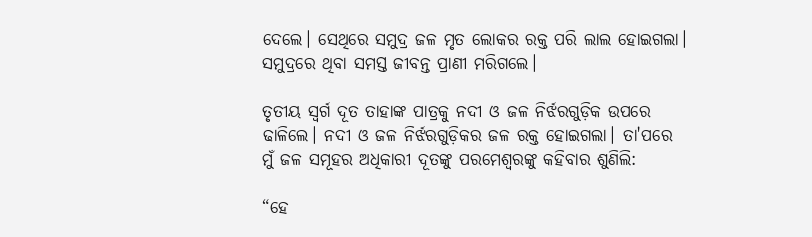ଦେଲେ। ସେଥିରେ ସମୁଦ୍ର ଜଳ ମୃତ ଲୋକର ରକ୍ତ ପରି ଲାଲ ହୋଇଗଲା। ସମୁଦ୍ରରେ ଥିବା ସମସ୍ତ ଜୀବନ୍ତ ପ୍ରାଣୀ ମରିଗଲେ।

ତୃତୀୟ ସ୍ୱର୍ଗ ଦୂତ ତାହାଙ୍କ ପାତ୍ରକୁ ନଦୀ ଓ ଜଳ ନିର୍ଝରଗୁଡ଼ିକ ଉପରେ ଢାଳିଲେ। ନଦୀ ଓ ଜଳ ନିର୍ଝରଗୁଡ଼ିକର ଜଳ ରକ୍ତ ହୋଇଗଲା। ତା'ପରେ ମୁଁ ଜଳ ସମୂହର ଅଧିକାରୀ ଦୂତଙ୍କୁ ପରମେଶ୍ୱରଙ୍କୁ କହିବାର ଶୁଣିଲି:

“ହେ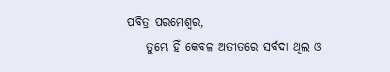ପବିତ୍ର ପରମେଶ୍ୱର,
    ତୁମ୍ଭେ ହିଁ କେବଳ ଅତୀତରେ ସର୍ବଦା ଥିଲ ଓ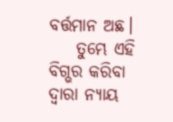ବର୍ତ୍ତମାନ ଅଛ।
    ତୁମ୍ଭେ ଏହି ବିଗ୍ଭର କରିବା ଦ୍ୱାରା ନ୍ୟାୟ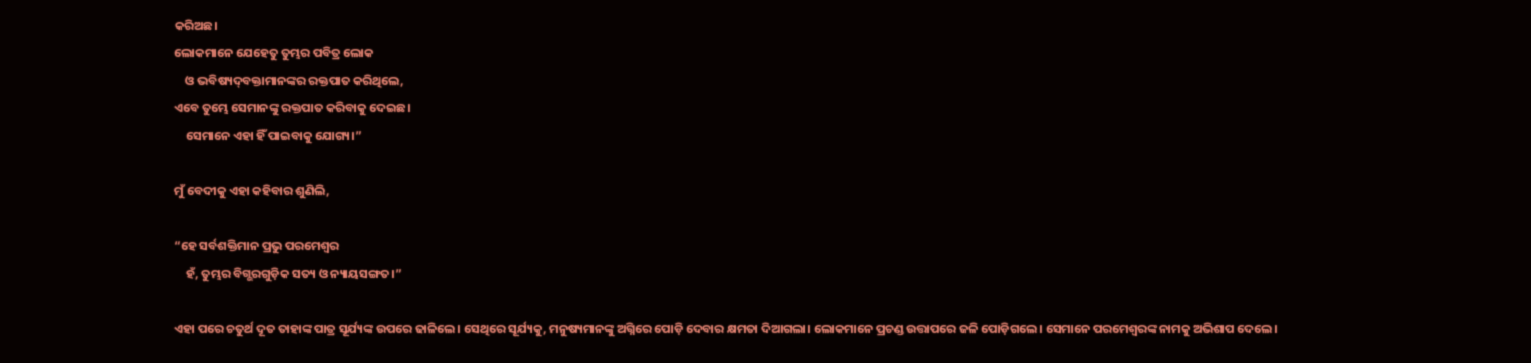କରିଅଛ।
ଲୋକମାନେ ଯେହେତୁ ତୁମ୍ଭର ପବିତ୍ର ଲୋକ
    ଓ ଭବିଷ୍ୟ‌‌ଦ୍‌‌‌‌ବକ୍ତାମାନଙ୍କର ରକ୍ତପାତ କରିଥିଲେ,
ଏବେ ତୁମ୍ଭେ ସେମାନଙ୍କୁ ରକ୍ତପାତ କରିବାକୁ ଦେଇଛ।
    ସେମାନେ ଏହା ହିଁ ପାଇବାକୁ ଯୋଗ୍ୟ।”

ମୁଁ ବେଦୀକୁ ଏହା କହିବାର ଶୁଣିଲି,

“ହେ ସର୍ବଶକ୍ତିମାନ ପ୍ରଭୁ ପରମେଶ୍ୱର
    ହଁ, ତୁମ୍ଭର ବିଗ୍ଭରଗୁଡ଼ିକ ସତ୍ୟ ଓ ନ୍ୟାୟସଙ୍ଗତ।”

ଏହା ପରେ ଚତୁର୍ଥ ଦୂତ ତାହାଙ୍କ ପାତ୍ର ସୂର୍ଯ୍ୟଙ୍କ ଉପରେ ଢାଳିଲେ। ସେଥିରେ ସୂର୍ଯ୍ୟକୁ, ମନୁଷ୍ୟମାନଙ୍କୁ ଅଗ୍ନିରେ ପୋଡ଼ି ଦେବାର କ୍ଷମତା ଦିଆଗଲା। ଲୋକମାନେ ପ୍ରଚଣ୍ଡ ଉତ୍ତାପରେ ଜଳି ପୋଡ଼ିଗଲେ। ସେମାନେ ପରମେଶ୍ୱରଙ୍କ ନାମକୁ ଅଭିଶାପ ଦେଲେ।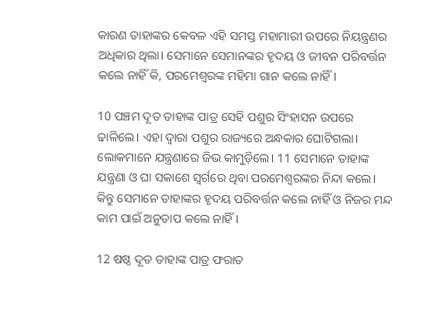କାରଣ ତାହାଙ୍କର କେବଳ ଏହି ସମସ୍ତ ମହାମାରୀ ଉପରେ ନିୟନ୍ତ୍ରଣର ଅଧିକାର ଥିଲା। ସେମାନେ ସେମାନଙ୍କର ହୃଦୟ ଓ ଜୀବନ ପରିବର୍ତ୍ତନ କଲେ ନାହିଁ କି, ପରମେଶ୍ୱରଙ୍କ ମହିମା ଗାନ କଲେ ନାହିଁ।

10 ପଞ୍ଚମ ଦୂତ ତାହାଙ୍କ ପାତ୍ର ସେହି ପଶୁର ସିଂହାସନ ଉପରେ ଢାଳିଲେ। ଏହା ଦ୍ୱାରା ପଶୁର ରାଜ୍ୟରେ ଅନ୍ଧକାର ଘୋଟିଗଲା। ଲୋକମାନେ ଯନ୍ତ୍ରଣାରେ ଜିଭ କାମୁଡ଼ିଲେ। 11 ସେମାନେ ତାହାଙ୍କ ଯନ୍ତ୍ରଣା ଓ ଘା ସକାଶେ ସ୍ୱର୍ଗରେ ଥିବା ପରମେଶ୍ୱରଙ୍କର ନିନ୍ଦା କଲେ। କିନ୍ତୁ ସେମାନେ ତାହାଙ୍କର ହୃଦୟ ପରିବର୍ତ୍ତନ କଲେ ନାହିଁ ଓ ନିଜର ମନ୍ଦ କାମ ପାଇଁ ଅନୁତାପ କଲେ ନାହିଁ।

12 ଷଷ୍ଠ ଦୂତ ତାହାଙ୍କ ପାତ୍ର ଫରାତ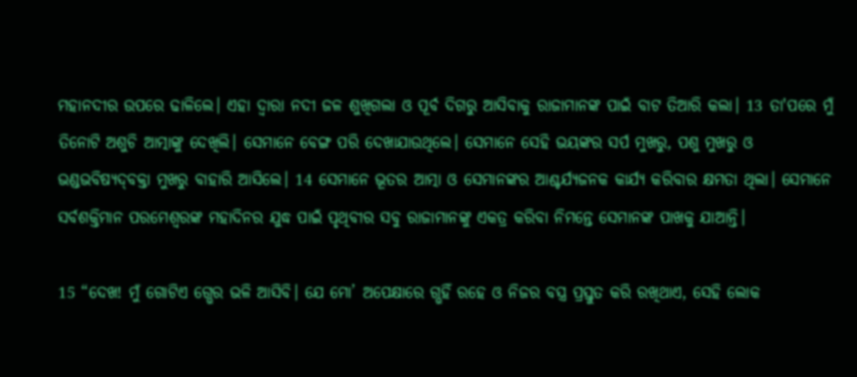ମହାନଦୀର ଉପରେ ଢାଳିଲେ। ଏହା ଦ୍ୱାରା ନଦୀ ଜଳ ଶୁଖିଗଲା ଓ ପୂର୍ବ ଦିଗରୁ ଆସିବାକୁ ରାଜାମାନଙ୍କ ପାଇଁ ବାଟ ତିଆରି କଲା। 13 ତା'ପରେ ମୁଁ ତିନୋଟି ଅଶୁଚି ଆତ୍ମାଙ୍କୁ ଦେଖିଲି। ସେମାନେ ବେଙ୍ଗ ପରି ଦେଖାଯାଉଥିଲେ। ସେମାନେ ସେହି ଭୟଙ୍କର ସର୍ପ ମୁଖରୁ, ପଶୁ ମୁଖରୁ ଓ ଭଣ୍ଡଭବିଷ୍ୟ‌‌ଦ୍‌‌‌‌ବକ୍ତା ମୁଖରୁ ବାହାରି ଆସିଲେ। 14 ସେମାନେ ଭୂତର ଆତ୍ମା ଓ ସେମାନଙ୍କର ଆଶ୍ଚର୍ଯ୍ୟଜନକ କାର୍ଯ୍ୟ କରିବାର କ୍ଷମତା ଥିଲା। ସେମାନେ ସର୍ବଶକ୍ତିମାନ ପରମେଶ୍ୱରଙ୍କ ମହାଦିନର ଯୁଦ୍ଧ ପାଇଁ ପୃଥିବୀର ସବୁ ରାଜାମାନଙ୍କୁ ଏକତ୍ର କରିବା ନିମନ୍ତେ ସେମାନଙ୍କ ପାଖକୁ ଯାଆନ୍ତି।

15 “ଦେଖ! ମୁଁ ଗୋଟିଏ ଗ୍ଭେର ଭଳି ଆସିବି। ଯେ ମୋ’ ଅପେକ୍ଷାରେ ଗ୍ଭହିଁ ରହେ ଓ ନିଜର ବସ୍ତ୍ର ପ୍ରସ୍ତୁତ କରି ରଖିଥାଏ, ସେହି ଲୋକ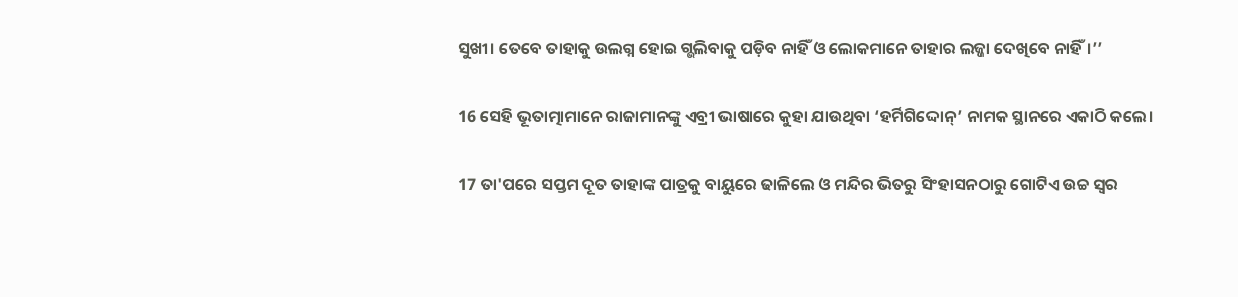ସୁଖୀ। ତେବେ ତାହାକୁ ଉଲଗ୍ନ ହୋଇ ଗ୍ଭଲିବାକୁ ପଡ଼ିବ ନାହିଁ ଓ ଲୋକମାନେ ତାହାର ଲଜ୍ଜା ଦେଖିବେ ନାହିଁ।’’

16 ସେହି ଭୂତାତ୍ମାମାନେ ରାଜାମାନଙ୍କୁ ଏବ୍ରୀ ଭାଷାରେ କୁହା ଯାଉଥିବା ‘ହର୍ମିଗିଦ୍ଦୋନ୍’ ନାମକ ସ୍ଥାନରେ ଏକାଠି କଲେ।

17 ତା'ପରେ ସପ୍ତମ ଦୂତ ତାହାଙ୍କ ପାତ୍ରକୁ ବାୟୁରେ ଢାଳିଲେ ଓ ମନ୍ଦିର ଭିତରୁ ସିଂହାସନଠାରୁ ଗୋଟିଏ ଉଚ୍ଚ ସ୍ୱର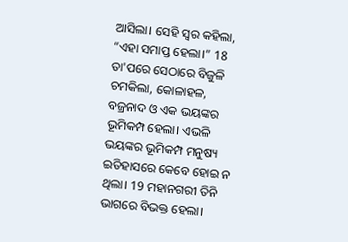ଆସିଲା। ସେହି ସ୍ୱର କହିଲା, “ଏହା ସମାପ୍ତ ହେଲା।” 18 ତା'ପରେ ସେଠାରେ ବିଜୁଳି ଚମକିଲା, କୋଳାହଳ, ବଜ୍ରନାଦ ଓ ଏକ ଭୟଙ୍କର ଭୂମିକମ୍ପ ହେଲା। ଏଭଳି ଭୟଙ୍କର ଭୂମିକମ୍ପ ମନୁଷ୍ୟ ଇତିହାସରେ କେବେ ହୋଇ ନ ଥିଲା। 19 ମହାନଗରୀ ତିନି ଭାଗରେ ବିଭକ୍ତ ହେଲା।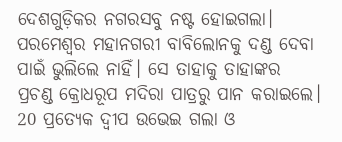ଦେଶଗୁଡ଼ିକର ନଗରସବୁ ନଷ୍ଟ ହୋଇଗଲା। ପରମେଶ୍ୱର ମହାନଗରୀ ବାବିଲୋନକୁ ଦଣ୍ଡ ଦେବା ପାଇଁ ଭୁଲିଲେ ନାହିଁ। ସେ ତାହାକୁ ତାହାଙ୍କର ପ୍ରଚଣ୍ଡ କ୍ରୋଧରୂପ ମଦିରା ପାତ୍ରରୁ ପାନ କରାଇଲେ। 20 ପ୍ରତ୍ୟେକ ଦ୍ୱୀପ ଉଭେଇ ଗଲା ଓ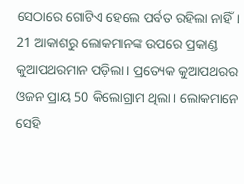ସେଠାରେ ଗୋଟିଏ ହେଲେ ପର୍ବତ ରହିଲା ନାହିଁ। 21 ଆକାଶରୁ ଲୋକମାନଙ୍କ ଉପରେ ପ୍ରକାଣ୍ଡ କୁଆପଥରମାନ ପଡ଼ିଲା। ପ୍ରତ୍ୟେକ କୁଆପଥରର ଓଜନ ପ୍ରାୟ 50 କିଲୋଗ୍ରାମ ଥିଲା। ଲୋକମାନେ ସେହି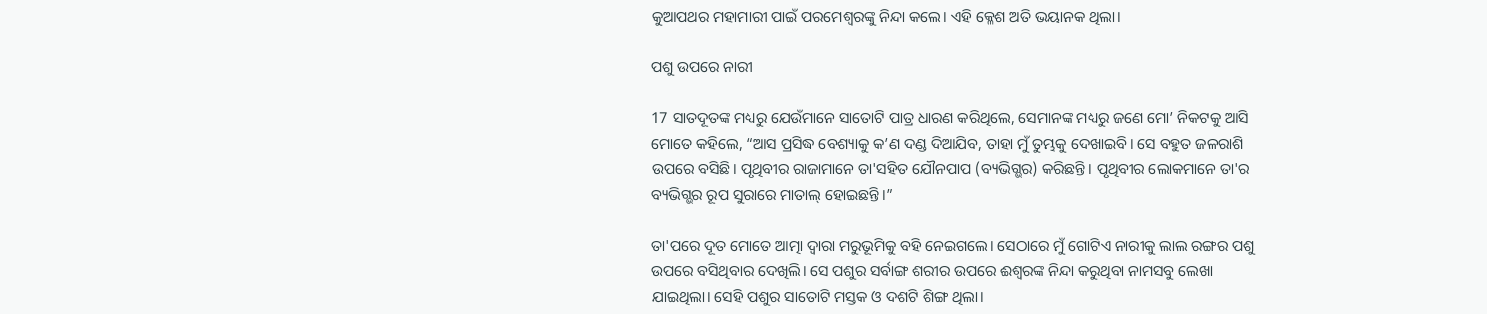କୁଆପଥର ମହାମାରୀ ପାଇଁ ପରମେଶ୍ୱରଙ୍କୁ ନିନ୍ଦା କଲେ। ଏହି କ୍ଳେଶ ଅତି ଭୟାନକ ଥିଲା।

ପଶୁ ଉପରେ ନାରୀ

17 ସାତଦୂତଙ୍କ ମଧ୍ୟରୁ ଯେଉଁମାନେ ସାତୋଟି ପାତ୍ର ଧାରଣ କରିଥିଲେ, ସେମାନଙ୍କ ମଧ୍ୟରୁ ଜଣେ ମୋ’ ନିକଟକୁ ଆସି ମୋତେ କହିଲେ, “ଆସ ପ୍ରସିଦ୍ଧ ବେଶ୍ୟାକୁ କ’ଣ ଦଣ୍ଡ ଦିଆଯିବ, ତାହା ମୁଁ ତୁମ୍ଭକୁ ଦେଖାଇବି। ସେ ବହୁତ ଜଳରାଶି ଉପରେ ବସିଛି। ପୃଥିବୀର ରାଜାମାନେ ତା'ସହିତ ଯୌନପାପ (ବ୍ୟଭିଗ୍ଭର) କରିଛନ୍ତି। ପୃଥିବୀର ଲୋକମାନେ ତା'ର ବ୍ୟଭିଗ୍ଭର ରୂପ ସୁରାରେ ମାତାଲ୍ ହୋଇଛନ୍ତି।”

ତା'ପରେ ଦୂତ ମୋତେ ଆତ୍ମା ଦ୍ୱାରା ମରୁଭୂମିକୁ ବହି ନେଇଗଲେ। ସେଠାରେ ମୁଁ ଗୋଟିଏ ନାରୀକୁ ଲାଲ ରଙ୍ଗର ପଶୁ ଉପରେ ବସିଥିବାର ଦେଖିଲି। ସେ ପଶୁର ସର୍ବାଙ୍ଗ ଶରୀର ଉପରେ ଈଶ୍ୱରଙ୍କ ନିନ୍ଦା କରୁଥିବା ନାମସବୁ ଲେଖା ଯାଇଥିଲା। ସେହି ପଶୁର ସାତୋଟି ମସ୍ତକ ଓ ଦଶଟି ଶିଙ୍ଗ ଥିଲା।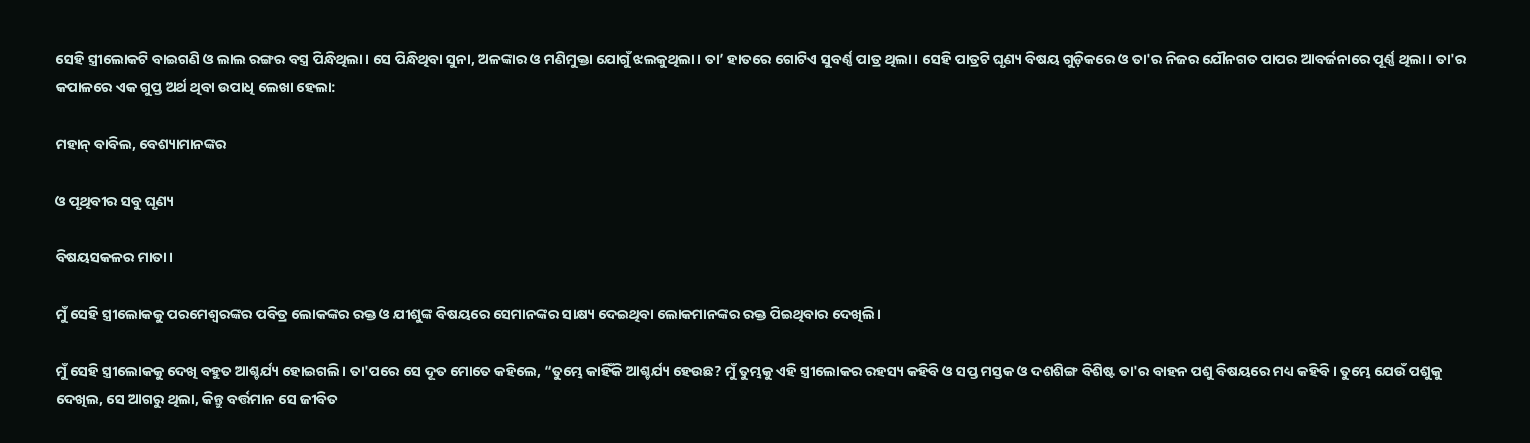ସେହି ସ୍ତ୍ରୀଲୋକଟି ବାଇଗଣି ଓ ଲାଲ ରଙ୍ଗର ବସ୍ତ୍ର ପିନ୍ଧିଥିଲା। ସେ ପିନ୍ଧିଥିବା ସୁନା, ଅଳଙ୍କାର ଓ ମଣିମୁକ୍ତା ଯୋଗୁଁ ଝଲକୁଥିଲା। ତା’ ହାତରେ ଗୋଟିଏ ସୁବର୍ଣ୍ଣ ପାତ୍ର ଥିଲା। ସେହି ପାତ୍ରଟି ଘୃଣ୍ୟ ବିଷୟ ଗୁଡ଼ିକରେ ଓ ତା'ର ନିଜର ଯୌନଗତ ପାପର ଆବର୍ଜନାରେ ପୂର୍ଣ୍ଣ ଥିଲା। ତା'ର କପାଳରେ ଏକ ଗୁପ୍ତ ଅର୍ଥ ଥିବା ଉପାଧି ଲେଖା ହେଲା:

ମହାନ୍ ବାବିଲ, ବେଶ୍ୟାମାନଙ୍କର

ଓ ପୃଥିବୀର ସବୁ ଘୃଣ୍ୟ

ବିଷୟସକଳର ମାତା।

ମୁଁ ସେହି ସ୍ତ୍ରୀଲୋକକୁ ପରମେଶ୍ୱରଙ୍କର ପବିତ୍ର ଲୋକଙ୍କର ରକ୍ତ ଓ ଯୀଶୁଙ୍କ ବିଷୟରେ ସେମାନଙ୍କର ସାକ୍ଷ୍ୟ ଦେଇଥିବା ଲୋକମାନଙ୍କର ରକ୍ତ ପିଇଥିବାର ଦେଖିଲି।

ମୁଁ ସେହି ସ୍ତ୍ରୀଲୋକକୁ ଦେଖି ବହୁତ ଆଶ୍ଚର୍ଯ୍ୟ ହୋଇଗଲି। ତା'ପରେ ସେ ଦୂତ ମୋତେ କହିଲେ, “ତୁମ୍ଭେ କାହିଁକି ଆଶ୍ଚର୍ଯ୍ୟ ହେଉଛ? ମୁଁ ତୁମ୍ଭକୁ ଏହି ସ୍ତ୍ରୀଲୋକର ରହସ୍ୟ କହିବି ଓ ସପ୍ତ ମସ୍ତକ ଓ ଦଶଶିଙ୍ଗ ବିଶିଷ୍ଟ ତା'ର ବାହନ ପଶୁ ବିଷୟରେ ମଧ୍ୟ କହିବି। ତୁମ୍ଭେ ଯେଉଁ ପଶୁକୁ ଦେଖିଲ, ସେ ଆଗରୁ ଥିଲା, କିନ୍ତୁ ବର୍ତ୍ତମାନ ସେ ଜୀବିତ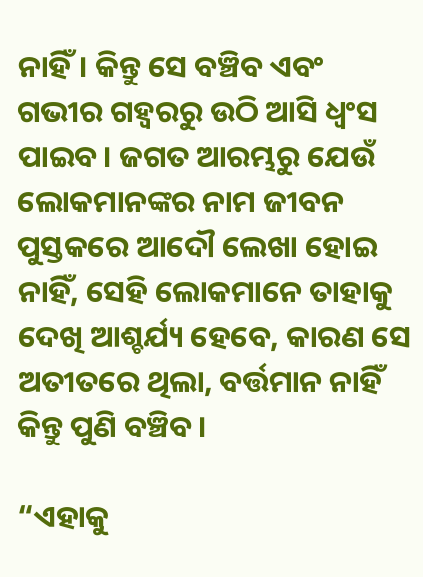ନାହିଁ। କିନ୍ତୁ ସେ ବଞ୍ଚିବ ଏବଂ ଗଭୀର ଗହ୍ୱରରୁ ଉଠି ଆସି ଧ୍ୱଂସ ପାଇବ। ଜଗତ ଆରମ୍ଭରୁ ଯେଉଁ ଲୋକମାନଙ୍କର ନାମ ଜୀବନ ପୁସ୍ତକରେ ଆଦୌ ଲେଖା ହୋଇ ନାହିଁ, ସେହି ଲୋକମାନେ ତାହାକୁ ଦେଖି ଆଶ୍ଚର୍ଯ୍ୟ ହେବେ, କାରଣ ସେ ଅତୀତରେ ଥିଲା, ବର୍ତ୍ତମାନ ନାହିଁ କିନ୍ତୁ ପୁଣି ବଞ୍ଚିବ।

“ଏହାକୁ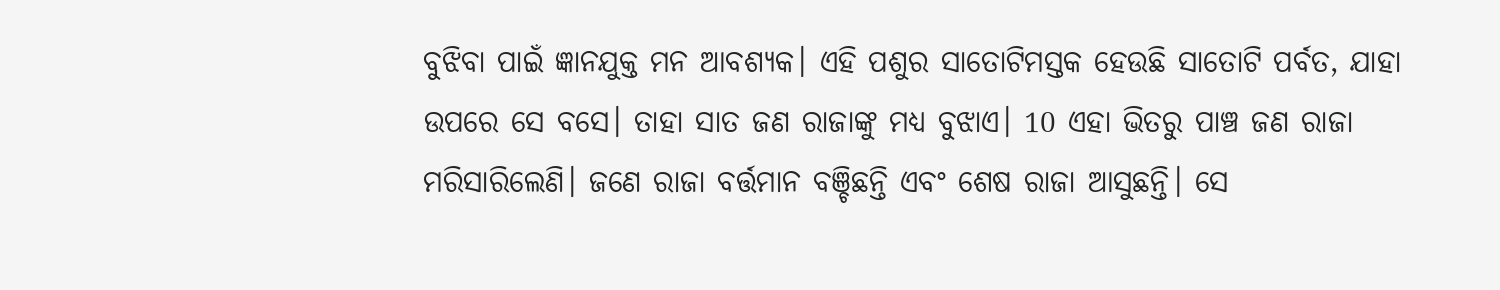ବୁଝିବା ପାଇଁ ଜ୍ଞାନଯୁକ୍ତ ମନ ଆବଶ୍ୟକ। ଏହି ପଶୁର ସାତୋଟିମସ୍ତକ ହେଉଛି ସାତୋଟି ପର୍ବତ, ଯାହା ଉପରେ ସେ ବସେ। ତାହା ସାତ ଜଣ ରାଜାଙ୍କୁ ମଧ୍ୟ ବୁଝାଏ। 10 ଏହା ଭିତରୁ ପାଞ୍ଚ ଜଣ ରାଜା ମରିସାରିଲେଣି। ଜଣେ ରାଜା ବର୍ତ୍ତମାନ ବଞ୍ଚିଛନ୍ତି ଏବଂ ଶେଷ ରାଜା ଆସୁଛନ୍ତି। ସେ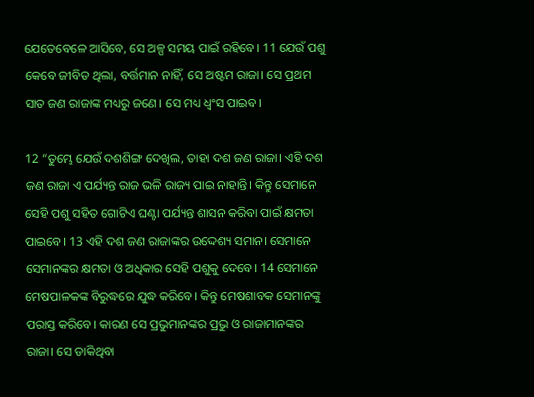ଯେତେବେଳେ ଆସିବେ, ସେ ଅଳ୍ପ ସମୟ ପାଇଁ ରହିବେ। 11 ଯେଉଁ ପଶୁ କେବେ ଜୀବିତ ଥିଲା, ବର୍ତ୍ତମାନ ନାହିଁ, ସେ ଅଷ୍ଟମ ରାଜା। ସେ ପ୍ରଥମ ସାତ ଜଣ ରାଜାଙ୍କ ମଧ୍ୟରୁ ଜଣେ। ସେ ମଧ୍ୟ ଧ୍ୱଂସ ପାଇବ।

12 “ତୁମ୍ଭେ ଯେଉଁ ଦଶଶିଙ୍ଗ ଦେଖିଲ, ତାହା ଦଶ ଜଣ ରାଜା। ଏହି ଦଶ ଜଣ ରାଜା ଏ ପର୍ଯ୍ୟନ୍ତ ରାଜ ଭଳି ରାଜ୍ୟ ପାଇ ନାହାନ୍ତି। କିନ୍ତୁ ସେମାନେ ସେହି ପଶୁ ସହିତ ଗୋଟିଏ ଘଣ୍ଟା ପର୍ଯ୍ୟନ୍ତ ଶାସନ କରିବା ପାଇଁ କ୍ଷମତା ପାଇବେ। 13 ଏହି ଦଶ ଜଣ ରାଜାଙ୍କର ଉଦ୍ଦେଶ୍ୟ ସମାନ। ସେମାନେ ସେମାନଙ୍କର କ୍ଷମତା ଓ ଅଧିକାର ସେହି ପଶୁକୁ ଦେବେ। 14 ସେମାନେ ମେଷପାଳକଙ୍କ ବିରୁଦ୍ଧରେ ଯୁଦ୍ଧ କରିବେ। କିନ୍ତୁ ମେଷଶାବକ ସେମାନଙ୍କୁ ପରାସ୍ତ କରିବେ। କାରଣ ସେ ପ୍ରଭୁମାନଙ୍କର ପ୍ରଭୁ ଓ ରାଜାମାନଙ୍କର ରାଜା। ସେ ଡାକିଥିବା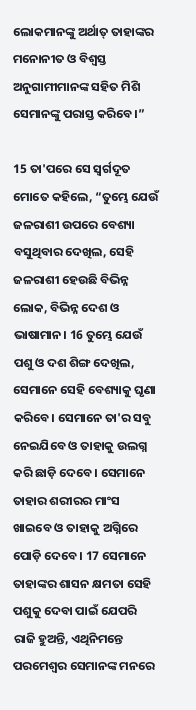ଲୋକମାନଙ୍କୁ ଅର୍ଥାତ୍ ତାହାଙ୍କର ମନୋନୀତ ଓ ବିଶ୍ୱସ୍ତ ଅନୁଗାମୀମାନଙ୍କ ସହିତ ମିଶି ସେମାନଙ୍କୁ ପରାସ୍ତ କରିବେ।”

15 ତା'ପରେ ସେ ସ୍ୱର୍ଗଦୂତ ମୋତେ କହିଲେ, “ତୁମ୍ଭେ ଯେଉଁ ଜଳରାଶୀ ଉପରେ ବେଶ୍ୟା ବସୁଥିବାର ଦେଖିଲ, ସେହି ଜଳରାଶୀ ହେଉଛି ବିଭିନ୍ନ ଲୋକ, ବିଭିନ୍ନ ଦେଶ ଓ ଭାଷାମାନ। 16 ତୁମ୍ଭେ ଯେଉଁ ପଶୁ ଓ ଦଶ ଶିଙ୍ଗ ଦେଖିଲ, ସେମାନେ ସେହି ବେଶ୍ୟାକୁ ଘୃଣା କରିବେ। ସେମାନେ ତା'ର ସବୁ ନେଇଯିବେ ଓ ତାହାକୁ ଉଲଗ୍ନ କରି ଛାଡ଼ି ଦେବେ। ସେମାନେ ତାହାର ଶରୀରର ମାଂସ ଖାଇବେ ଓ ତାହାକୁ ଅଗ୍ନିରେ ପୋଡ଼ି ଦେବେ। 17 ସେମାନେ ତାହାଙ୍କର ଶାସନ କ୍ଷମତା ସେହି ପଶୁକୁ ଦେବା ପାଇଁ ଯେପରି ରାଜି ହୁଅନ୍ତି, ଏଥିନିମନ୍ତେ ପରମେଶ୍ୱର ସେମାନଙ୍କ ମନରେ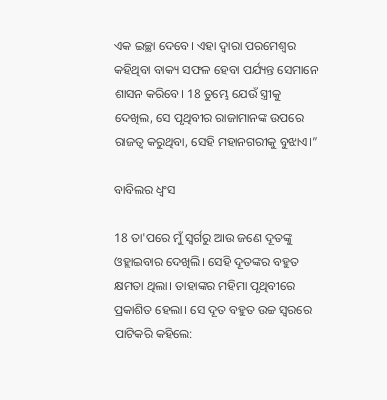ଏକ ଇଚ୍ଛା ଦେବେ। ଏହା ଦ୍ୱାରା ପରମେଶ୍ୱର କହିଥିବା ବାକ୍ୟ ସଫଳ ହେବା ପର୍ଯ୍ୟନ୍ତ ସେମାନେ ଶାସନ କରିବେ। 18 ତୁମ୍ଭେ ଯେଉଁ ସ୍ତ୍ରୀକୁ ଦେଖିଲ, ସେ ପୃଥିବୀର ରାଜାମାନଙ୍କ ଉପରେ ରାଜତ୍ୱ କରୁଥିବା, ସେହି ମହାନଗରୀକୁ ବୁଝାଏ।”

ବାବିଲର ଧ୍ୱଂସ

18 ତା'ପରେ ମୁଁ ସ୍ୱର୍ଗରୁ ଆଉ ଜଣେ ଦୂତଙ୍କୁ ଓହ୍ଲାଇବାର ଦେଖିଲି। ସେହି ଦୂତଙ୍କର ବହୁତ କ୍ଷମତା ଥିଲା। ତାହାଙ୍କର ମହିମା ପୃଥିବୀରେ ପ୍ରକାଶିତ ହେଲା। ସେ ଦୂତ ବହୁତ ଉଚ୍ଚ ସ୍ୱରରେ ପାଟିକରି କହିଲେ: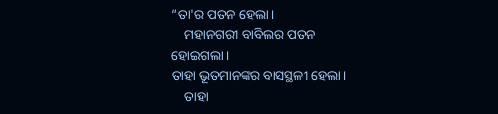“ତା'ର ପତନ ହେଲା।
    ମହାନଗରୀ ବାବିଲର ପତନ ହୋଇଗଲା।
ତାହା ଭୂତମାନଙ୍କର ବାସସ୍ଥଳୀ ହେଲା।
    ତାହା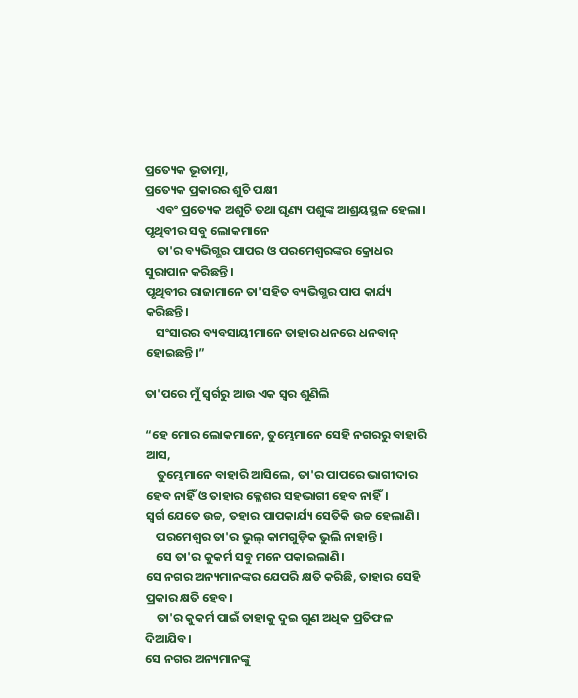ପ୍ରତ୍ୟେକ ଭୂତାତ୍ମା,
ପ୍ରତ୍ୟେକ ପ୍ରକାରର ଶୁଚି ପକ୍ଷୀ
    ଏବଂ ପ୍ରତ୍ୟେକ ଅଶୁଚି ତଥା ଘୃଣ୍ୟ ପଶୁଙ୍କ ଆଶ୍ରୟସ୍ଥଳ ହେଲା।
ପୃଥିବୀର ସବୁ ଲୋକମାନେ
    ତା'ର ବ୍ୟଭିଗ୍ଭର ପାପର ଓ ପରମେଶ୍ୱରଙ୍କର କ୍ରୋଧର ସୁରାପାନ କରିଛନ୍ତି।
ପୃଥିବୀର ରାଜାମାନେ ତା'ସହିତ ବ୍ୟଭିଗ୍ଭର ପାପ କାର୍ଯ୍ୟ କରିଛନ୍ତି।
    ସଂସାରର ବ୍ୟବସାୟୀମାନେ ତାହାର ଧନରେ ଧନବାନ୍ ହୋଇଛନ୍ତି।”

ତା'ପରେ ମୁଁ ସ୍ୱର୍ଗରୁ ଆଉ ଏକ ସ୍ୱର ଶୁଣିଲି

“ହେ ମୋର ଲୋକମାନେ, ତୁମ୍ଭେମାନେ ସେହି ନଗରରୁ ବାହାରି ଆସ,
    ତୁମ୍ଭେମାନେ ବାହାରି ଆସିଲେ, ତା'ର ପାପରେ ଭାଗୀଦାର ହେବ ନାହିଁ ଓ ତାହାର କ୍ଳେଶର ସହଭାଗୀ ହେବ ନାହିଁ।
ସ୍ୱର୍ଗ ଯେତେ ଉଚ୍ଚ, ତହାର ପାପକାର୍ଯ୍ୟ ସେତିକି ଉଚ୍ଚ ହେଲାଣି।
    ପରମେଶ୍ୱର ତା'ର ଭୁଲ୍ କାମଗୁଡ଼ିକ ଭୁଲି ନାହାନ୍ତି।
    ସେ ତା'ର କୁକର୍ମ ସବୁ ମନେ ପକାଇଲାଣି।
ସେ ନଗର ଅନ୍ୟମାନଙ୍କର ଯେପରି କ୍ଷତି କରିଛି, ତାହାର ସେହି ପ୍ରକାର କ୍ଷତି ହେବ।
    ତା'ର କୁକର୍ମ ପାଇଁ ତାହାକୁ ଦୁଇ ଗୁଣ ଅଧିକ ପ୍ରତିଫଳ ଦିଆଯିବ।
ସେ ନଗର ଅନ୍ୟମାନଙ୍କୁ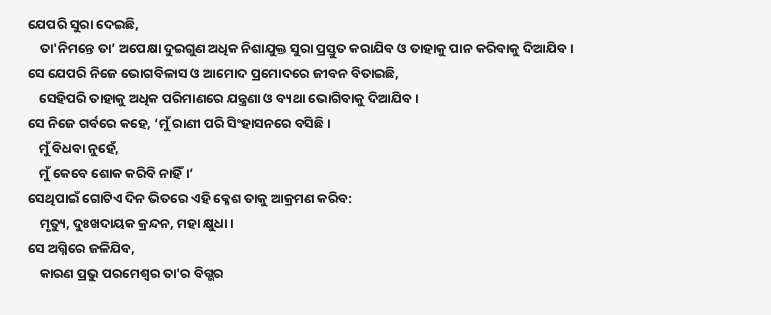ଯେପରି ସୁରା ଦେଇଛି,
    ତା'ନିମନ୍ତେ ତା’ ଅପେକ୍ଷା ଦୁଇଗୁଣ ଅଧିକ ନିଶାଯୁକ୍ତ ସୁରା ପ୍ରସ୍ତୁତ କରାଯିବ ଓ ତାହାକୁ ପାନ କରିବାକୁ ଦିଆଯିବ।
ସେ ଯେପରି ନିଜେ ଭୋଗବିଳାସ ଓ ଆମୋଦ ପ୍ରମୋଦରେ ଜୀବନ ବିତାଇଛି,
    ସେହିପରି ତାହାକୁ ଅଧିକ ପରିମାଣରେ ଯନ୍ତ୍ରଣା ଓ ବ୍ୟଥା ଭୋଗିବାକୁ ଦିଆଯିବ।
ସେ ନିଜେ ଗର୍ବରେ କହେ, ‘ମୁଁ ରାଣୀ ପରି ସିଂହାସନରେ ବସିଛି।
    ମୁଁ ବିଧବା ନୁହେଁ,
    ମୁଁ କେବେ ଶୋକ କରିବି ନାହିଁ।’
ସେଥିପାଇଁ ଗୋଟିଏ ଦିନ ଭିତରେ ଏହି କ୍ଳେଶ ତାକୁ ଆକ୍ରମଣ କରିବ:
    ମୃତ୍ୟୁ, ଦୁଃଖଦାୟକ କ୍ରନ୍ଦନ, ମହା କ୍ଷୁଧା।
ସେ ଅଗ୍ନିରେ ଜଳିଯିବ,
    କାରଣ ପ୍ରଭୁ ପରମେଶ୍ୱର ତା'ର ବିଗ୍ଭର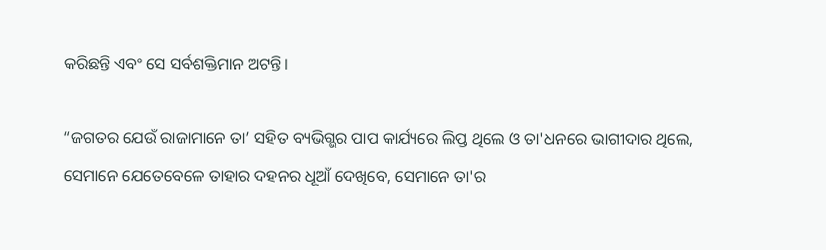କରିଛନ୍ତି ଏବଂ ସେ ସର୍ବଶକ୍ତିମାନ ଅଟନ୍ତି।

“ଜଗତର ଯେଉଁ ରାଜାମାନେ ତା’ ସହିତ ବ୍ୟଭିଗ୍ଭର ପାପ କାର୍ଯ୍ୟରେ ଲିପ୍ତ ଥିଲେ ଓ ତା'ଧନରେ ଭାଗୀଦାର ଥିଲେ, ସେମାନେ ଯେତେବେଳେ ତାହାର ଦହନର ଧୂଆଁ ଦେଖିବେ, ସେମାନେ ତା'ର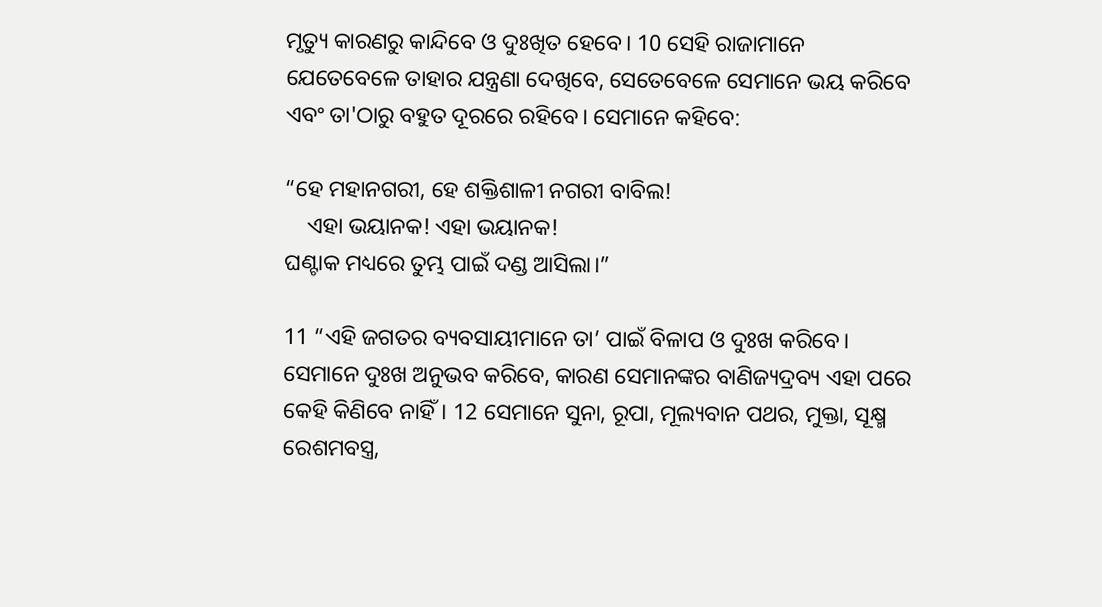ମୃତ୍ୟୁ କାରଣରୁ କାନ୍ଦିବେ ଓ ଦୁଃଖିତ ହେବେ। 10 ସେହି ରାଜାମାନେ ଯେତେବେଳେ ତାହାର ଯନ୍ତ୍ରଣା ଦେଖିବେ, ସେତେବେଳେ ସେମାନେ ଭୟ କରିବେ ଏବଂ ତା'ଠାରୁ ବହୁତ ଦୂରରେ ରହିବେ। ସେମାନେ କହିବେ:

“ହେ ମହାନଗରୀ, ହେ ଶକ୍ତିଶାଳୀ ନଗରୀ ବାବିଲ!
    ଏହା ଭୟାନକ! ଏହା ଭୟାନକ!
ଘଣ୍ଟାକ ମଧ୍ୟରେ ତୁମ୍ଭ ପାଇଁ ଦଣ୍ଡ ଆସିଲା।”

11 “ଏହି ଜଗତର ବ୍ୟବସାୟୀମାନେ ତା’ ପାଇଁ ବିଳାପ ଓ ଦୁଃଖ କରିବେ। ସେମାନେ ଦୁଃଖ ଅନୁଭବ କରିବେ, କାରଣ ସେମାନଙ୍କର ବାଣିଜ୍ୟଦ୍ରବ୍ୟ ଏହା ପରେ କେହି କିଣିବେ ନାହିଁ। 12 ସେମାନେ ସୁନା, ରୂପା, ମୂଲ୍ୟବାନ ପଥର, ମୁକ୍ତା, ସୂକ୍ଷ୍ମ ରେଶମବସ୍ତ୍ର,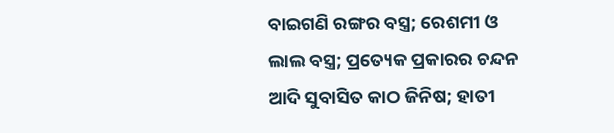ବାଇଗଣି ରଙ୍ଗର ବସ୍ତ୍ର; ରେଶମୀ ଓ ଲାଲ ବସ୍ତ୍ର; ପ୍ରତ୍ୟେକ ପ୍ରକାରର ଚନ୍ଦନ ଆଦି ସୁବାସିତ କାଠ ଜିନିଷ; ହାତୀ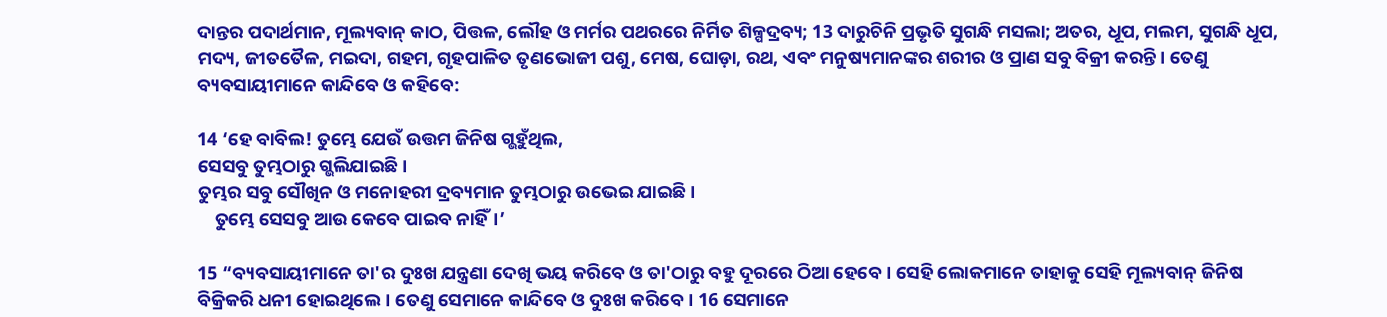ଦାନ୍ତର ପଦାର୍ଥମାନ, ମୂଲ୍ୟବାନ୍ କାଠ, ପିତ୍ତଳ, ଲୌହ ଓ ମର୍ମର ପଥରରେ ନିର୍ମିତ ଶିଳ୍ପଦ୍ରବ୍ୟ; 13 ଦାରୁଚିନି ପ୍ରଭୃତି ସୁଗନ୍ଧି ମସଲା; ଅତର, ଧୂପ, ମଲମ, ସୁଗନ୍ଧି ଧୂପ, ମଦ୍ୟ, ଜୀତତୈଳ, ମଇଦା, ଗହମ, ଗୃହପାଳିତ ତୃଣଭୋଜୀ ପଶୁ, ମେଷ, ଘୋଡ଼ା, ରଥ, ଏବଂ ମନୁଷ୍ୟମାନଙ୍କର ଶରୀର ଓ ପ୍ରାଣ ସବୁ ବିକ୍ରୀ କରନ୍ତି। ତେଣୁ ବ୍ୟବସାୟୀମାନେ କାନ୍ଦିବେ ଓ କହିବେ:

14 ‘ହେ ବାବିଲ! ତୁମ୍ଭେ ଯେଉଁ ଉତ୍ତମ ଜିନିଷ ଗ୍ଭହୁଁଥିଲ,
ସେସବୁ ତୁମ୍ଭଠାରୁ ଗ୍ଭଲିଯାଇଛି।
ତୁମ୍ଭର ସବୁ ସୌଖିନ ଓ ମନୋହରୀ ଦ୍ରବ୍ୟମାନ ତୁମ୍ଭଠାରୁ ଉଭେଇ ଯାଇଛି।
    ତୁମ୍ଭେ ସେସବୁ ଆଉ କେବେ ପାଇବ ନାହିଁ।’

15 “ବ୍ୟବସାୟୀମାନେ ତା'ର ଦୁଃଖ ଯନ୍ତ୍ରଣା ଦେଖି ଭୟ କରିବେ ଓ ତା'ଠାରୁ ବହୁ ଦୂରରେ ଠିଆ ହେବେ। ସେହି ଲୋକମାନେ ତାହାକୁ ସେହି ମୂଲ୍ୟବାନ୍ ଜିନିଷ ବିକ୍ରିକରି ଧନୀ ହୋଇଥିଲେ। ତେଣୁ ସେମାନେ କାନ୍ଦିବେ ଓ ଦୁଃଖ କରିବେ। 16 ସେମାନେ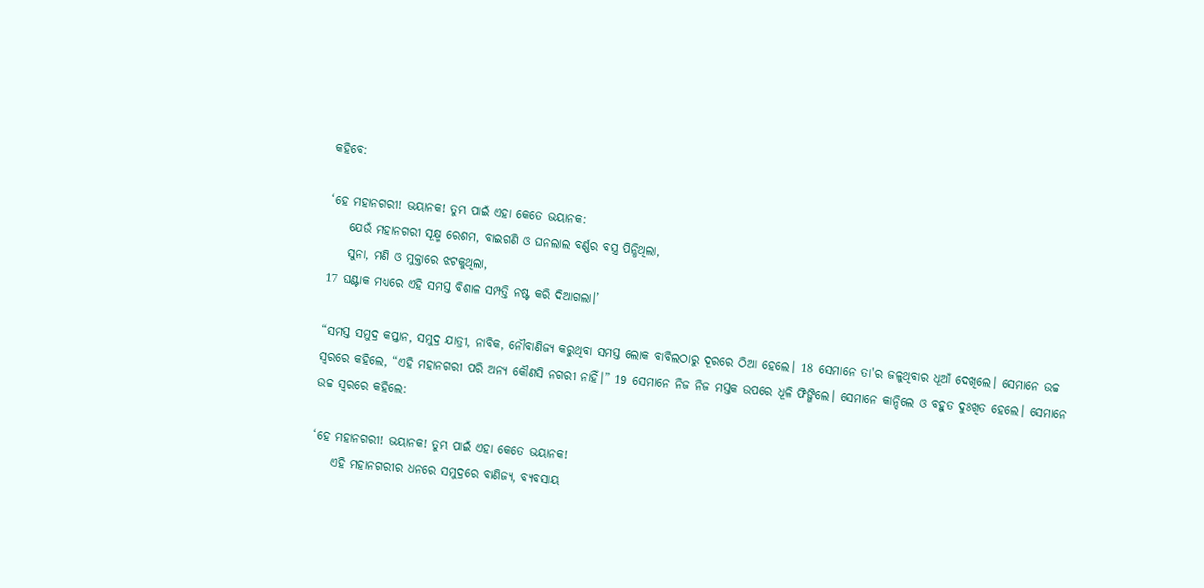କହିବେ:

‘ହେ ମହାନଗରୀ! ଭୟାନକ! ତୁମ୍ଭ ପାଇଁ ଏହା କେତେ ଭୟାନକ:
    ଯେଉଁ ମହାନଗରୀ ସୂକ୍ଷ୍ମ ରେଶମ, ବାଇଗଣି ଓ ଘନଲାଲ ବର୍ଣ୍ଣର ବସ୍ତ୍ର ପିନ୍ଧିଥିଲା,
    ସୁନା, ମଣି ଓ ମୁକ୍ତାରେ ଝଟକୁଥିଲା,
17 ଘଣ୍ଟାକ ମଧ୍ୟରେ ଏହି ସମସ୍ତ ବିଶାଳ ସମ୍ପତ୍ତି ନଷ୍ଟ କରି ଦିଆଗଲା।’

“ସମସ୍ତ ସମୁଦ୍ର କପ୍ତାନ, ସମୁଦ୍ର ଯାତ୍ରୀ, ନାବିକ, ନୌବାଣିଜ୍ୟ କରୁଥିବା ସମସ୍ତ ଲୋକ ବାବିଲଠାରୁ ଦୂରରେ ଠିଆ ହେଲେ। 18 ସେମାନେ ତା'ର ଜଳୁଥିବାର ଧୂଆଁ ଦେଖିଲେ। ସେମାନେ ଉଚ୍ଚ ସ୍ୱରରେ କହିଲେ, “ଏହି ମହାନଗରୀ ପରି ଅନ୍ୟ କୌଣସି ନଗରୀ ନାହିଁ।” 19 ସେମାନେ ନିଜ ନିଜ ମସ୍ତକ ଉପରେ ଧୂଳି ଫିଙ୍ଗିଲେ। ସେମାନେ କାନ୍ଦିଲେ ଓ ବହୁତ ଦୁଃଖିତ ହେଲେ। ସେମାନେ ଉଚ୍ଚ ସ୍ୱରରେ କହିଲେ:

‘ହେ ମହାନଗରୀ! ଭୟାନକ! ତୁମ୍ଭ ପାଇଁ ଏହା କେତେ ଭୟାନକ!
    ଏହି ମହାନଗରୀର ଧନରେ ସମୁଦ୍ରରେ ବାଣିଜ୍ୟ, ବ୍ୟବସାୟ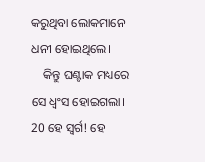କରୁଥିବା ଲୋକମାନେ ଧନୀ ହୋଇଥିଲେ।
    କିନ୍ତୁ ଘଣ୍ଟାକ ମଧ୍ୟରେ ସେ ଧ୍ୱଂସ ହୋଇଗଲା।
20 ହେ ସ୍ୱର୍ଗ! ହେ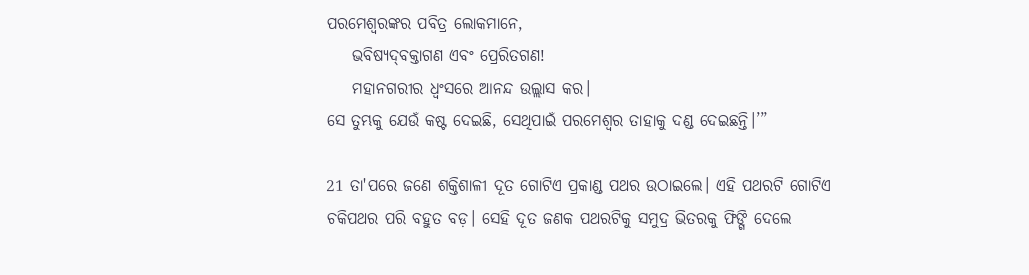ପରମେଶ୍ୱରଙ୍କର ପବିତ୍ର ଲୋକମାନେ,
    ଭବିଷ୍ୟ‌‌ଦ୍‌‌‌‌ବକ୍ତାଗଣ ଏବଂ ପ୍ରେରିତଗଣ!
    ମହାନଗରୀର ଧ୍ୱଂସରେ ଆନନ୍ଦ ଉଲ୍ଲାସ କର।
ସେ ତୁମ୍ଭକୁ ଯେଉଁ କଷ୍ଟ ଦେଇଛି, ସେଥିପାଇଁ ପରମେଶ୍ୱର ତାହାକୁ ଦଣ୍ଡ ଦେଇଛନ୍ତି।’”

21 ତା'ପରେ ଜଣେ ଶକ୍ତିଶାଳୀ ଦୂତ ଗୋଟିଏ ପ୍ରକାଣ୍ଡ ପଥର ଉଠାଇଲେ। ଏହି ପଥରଟି ଗୋଟିଏ ଚକିପଥର ପରି ବହୁତ ବଡ଼। ସେହି ଦୂତ ଜଣକ ପଥରଟିକୁ ସମୁଦ୍ର ଭିତରକୁ ଫିଙ୍ଗି ଦେଲେ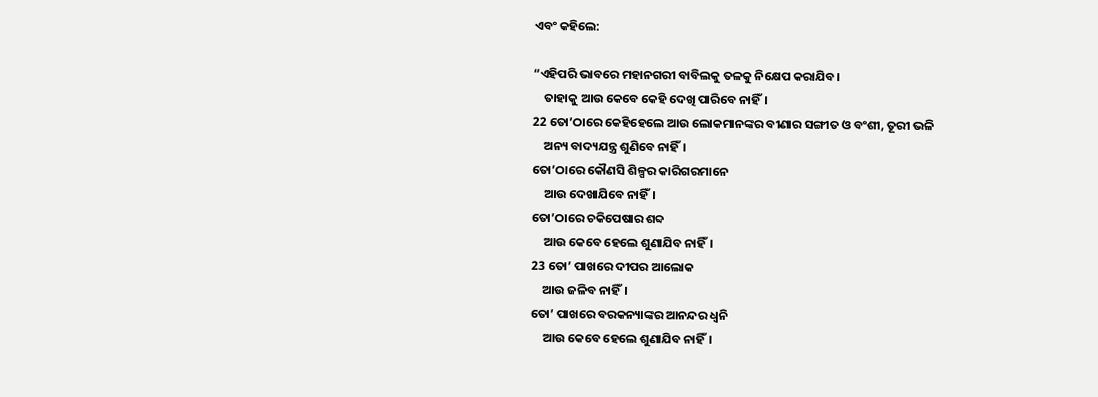ଏବଂ କହିଲେ:

“ଏହିପରି ଭାବରେ ମହାନଗରୀ ବାବିଲକୁ ତଳକୁ ନିକ୍ଷେପ କରାଯିବ।
    ତାହାକୁ ଆଉ କେବେ କେହି ଦେଖି ପାରିବେ ନାହିଁ।
22 ତୋ’ଠାରେ କେହିହେଲେ ଆଉ ଲୋକମାନଙ୍କର ବୀଣାର ସଙ୍ଗୀତ ଓ ବଂଶୀ, ତୂରୀ ଭଳି
    ଅନ୍ୟ ବାଦ୍ୟଯନ୍ତ୍ର ଶୁଣିବେ ନାହିଁ।
ତୋ’ଠାରେ କୌଣସି ଶିଳ୍ପର କାରିଗରମାନେ
    ଆଉ ଦେଖାଯିବେ ନାହିଁ।
ତୋ’ଠାରେ ଚକିପେଷାର ଶବ୍ଦ
    ଆଉ କେବେ ହେଲେ ଶୁଣାଯିବ ନାହିଁ।
23 ତୋ’ ପାଖରେ ଦୀପର ଆଲୋକ
    ଆଉ ଜଳିବ ନାହିଁ।
ତୋ’ ପାଖରେ ବରକନ୍ୟାଙ୍କର ଆନନ୍ଦର ଧ୍ୱନି
    ଆଉ କେବେ ହେଲେ ଶୁଣାଯିବ ନାହିଁ।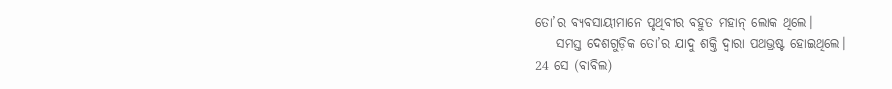ତୋ’ର ବ୍ୟବସାୟୀମାନେ ପୃଥିବୀର ବହୁତ ମହାନ୍ ଲୋକ ଥିଲେ।
    ସମସ୍ତ ଦେଶଗୁଡ଼ିକ ତୋ’ର ଯାଦୁ ଶକ୍ତି ଦ୍ୱାରା ପଥଭ୍ରଷ୍ଟ ହୋଇଥିଲେ।
24 ସେ (ବାବିଲ)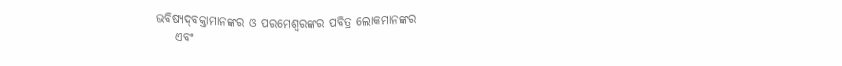ଭବିଷ୍ୟ‌‌ଦ୍‌‌‌‌ବକ୍ତାମାନଙ୍କର ଓ ପରମେଶ୍ୱରଙ୍କର ପବିତ୍ର ଲୋକମାନଙ୍କର
    ଏବଂ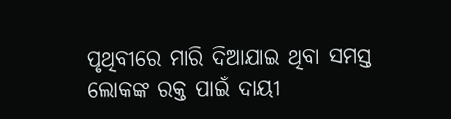ପୃଥିବୀରେ ମାରି ଦିଆଯାଇ ଥିବା ସମସ୍ତ ଲୋକଙ୍କ ରକ୍ତ ପାଇଁ ଦାୟୀ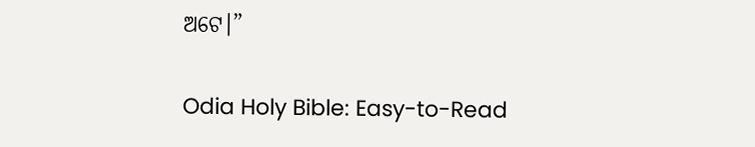ଅଟେ।”

Odia Holy Bible: Easy-to-Read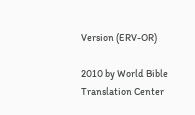Version (ERV-OR)

2010 by World Bible Translation Center